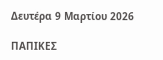Δευτέρα 9 Μαρτίου 2026

ΠΑΠΙΚΕΣ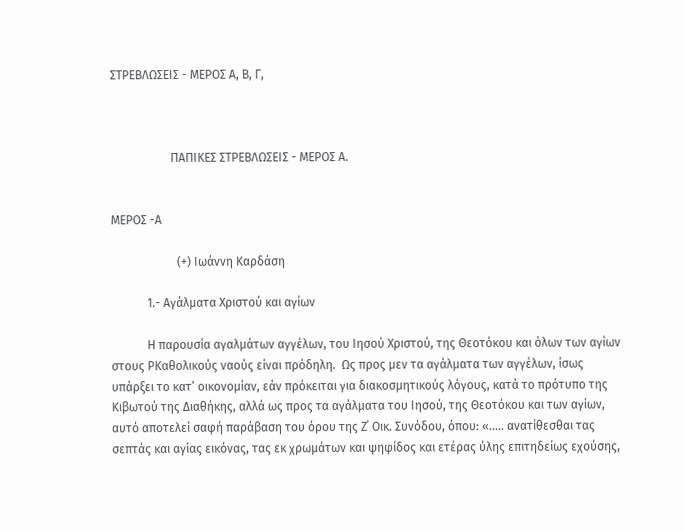ΣΤΡΕΒΛΩΣΕΙΣ - MΕΡΟΣ Α, Β, Γ,



                    ΠΑΠΙΚΕΣ ΣΤΡΕΒΛΩΣΕΙΣ - MΕΡΟΣ Α.


ΜΕΡΟΣ -Α

                      (+) Ιωάννη Καρδάση

            1.- Αγάλματα Χριστού και αγίων

            Η παρουσία αγαλμάτων αγγέλων, του Ιησού Χριστού, της Θεοτόκου και όλων των αγίων στους ΡΚαθολικούς ναούς είναι πρόδηλη.  Ως προς μεν τα αγάλματα των αγγέλων, ίσως υπάρξει το κατ’ οικονομίαν, εάν πρόκειται για διακοσμητικούς λόγους, κατά το πρότυπο της Κιβωτού της Διαθήκης, αλλά ως προς τα αγάλματα του Ιησού, της Θεοτόκου και των αγίων, αυτό αποτελεί σαφή παράβαση του όρου της Ζ΄ Οικ. Συνόδου, όπου: «..... ανατίθεσθαι τας σεπτάς και αγίας εικόνας, τας εκ χρωμάτων και ψηφίδος και ετέρας ύλης επιτηδείως εχούσης,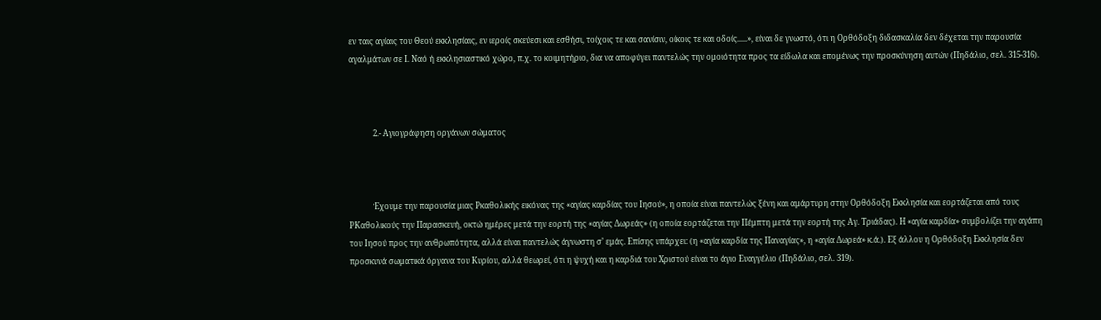εν ταις αγίαις του Θεού εκκλησίαις, εν ιεροίς σκεύεσι και εσθήσι, τοίχοις τε και σανίσιν, οίκοις τε και οδοίς.....», είναι δε γνωστό, ότι η Ορθόδοξη διδασκαλία δεν δέχεται την παρουσία αγαλμάτων σε Ι. Ναό ή εκκλησιαστικό χώρο, π.χ. το κοιμητήριο, δια να αποφύγει παντελώς την ομοιότητα προς τα είδωλα και επομένως την προσκύνηση αυτών (Πηδάλιο, σελ. 315-316).



            2.- Αγιογράφηση οργάνων σώματος



            Έχουμε την παρουσία μιας Ρκαθολικής εικόνας της «αγίας καρδίας του Ιησού», η οποία είναι παντελώς ξένη και αμάρτυρη στην Ορθόδοξη Εκκλησία και εορτάζεται από τους ΡΚαθολικούς την Παρασκευή, οκτώ ημέρες μετά την εορτή της «αγίας Δωρεάς» (η οποία εορτάζεται την Πέμπτη μετά την εορτή της Αγ. Τριάδας). Η «αγία καρδία» συμβολίζει την αγάπη του Ιησού προς την ανθρωπότητα, αλλά είναι παντελώς άγνωστη σ’ εμάς. Επίσης υπάρχει: (η «αγία καρδία της Παναγίας», η «αγία Δωρεά» κ.ά.). Εξ άλλου η Ορθόδοξη Εκκλησία δεν προσκυνά σωματικά όργανα του Κυρίου, αλλά θεωρεί, ότι η ψυχή και η καρδιά του Χριστού είναι το άγιο Ευαγγέλιο (Πηδάλιο, σελ. 319).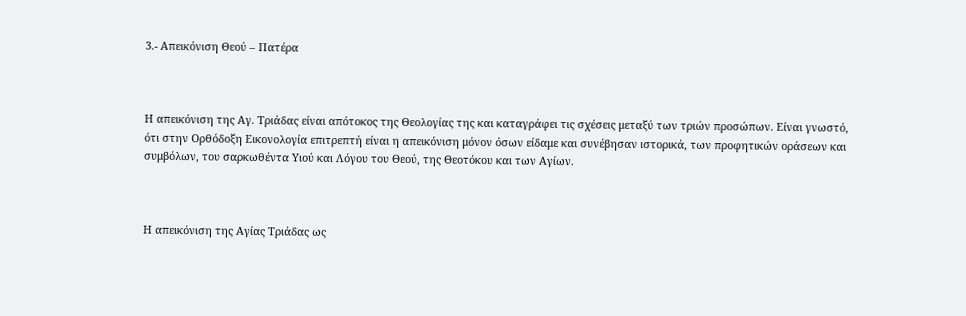3.- Απεικόνιση Θεού – Πατέρα



Η απεικόνιση της Αγ. Τριάδας είναι απότοκος της Θεολογίας της και καταγράφει τις σχέσεις μεταξύ των τριών προσώπων. Είναι γνωστό, ότι στην Ορθόδοξη Εικονολογία επιτρεπτή είναι η απεικόνιση μόνον όσων είδαμε και συνέβησαν ιστορικά, των προφητικών οράσεων και συμβόλων, του σαρκωθέντα Υιού και Λόγου του Θεού, της Θεοτόκου και των Αγίων.



Η απεικόνιση της Αγίας Τριάδας ως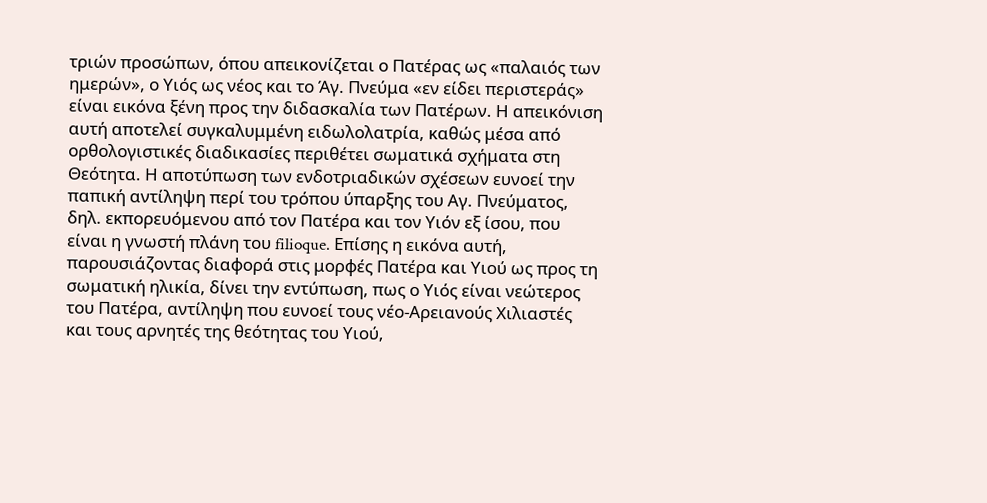τριών προσώπων, όπου απεικονίζεται ο Πατέρας ως «παλαιός των ημερών», ο Υιός ως νέος και το Άγ. Πνεύμα «εν είδει περιστεράς» είναι εικόνα ξένη προς την διδασκαλία των Πατέρων. Η απεικόνιση αυτή αποτελεί συγκαλυμμένη ειδωλολατρία, καθώς μέσα από ορθολογιστικές διαδικασίες περιθέτει σωματικά σχήματα στη Θεότητα. Η αποτύπωση των ενδοτριαδικών σχέσεων ευνοεί την παπική αντίληψη περί του τρόπου ύπαρξης του Αγ. Πνεύματος, δηλ. εκπορευόμενου από τον Πατέρα και τον Υιόν εξ ίσου, που είναι η γνωστή πλάνη του filioque. Επίσης η εικόνα αυτή, παρουσιάζοντας διαφορά στις μορφές Πατέρα και Υιού ως προς τη σωματική ηλικία, δίνει την εντύπωση, πως ο Υιός είναι νεώτερος του Πατέρα, αντίληψη που ευνοεί τους νέο-Αρειανούς Χιλιαστές και τους αρνητές της θεότητας του Υιού,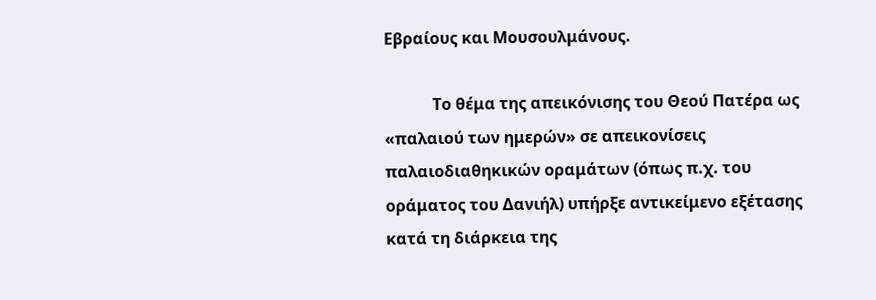Εβραίους και Μουσουλμάνους.

            Το θέμα της απεικόνισης του Θεού Πατέρα ως «παλαιού των ημερών» σε απεικονίσεις παλαιοδιαθηκικών οραμάτων (όπως π.χ. του οράματος του Δανιήλ) υπήρξε αντικείμενο εξέτασης κατά τη διάρκεια της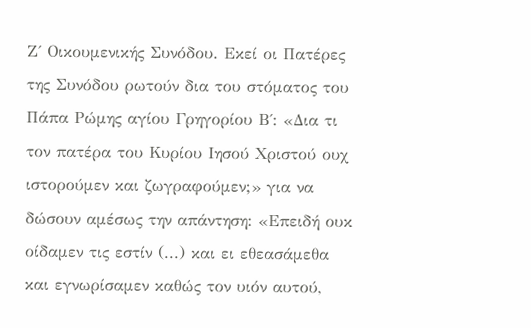Ζ΄ Οικουμενικής Συνόδου. Εκεί οι Πατέρες της Συνόδου ρωτούν δια του στόματος του Πάπα Ρώμης αγίου Γρηγορίου Β΄: «Δια τι τον πατέρα του Κυρίου Ιησού Χριστού ουχ ιστορούμεν και ζωγραφούμεν;» για να δώσουν αμέσως την απάντηση: «Επειδή ουκ οίδαμεν τις εστίν (...) και ει εθεασάμεθα και εγνωρίσαμεν καθώς τον υιόν αυτού,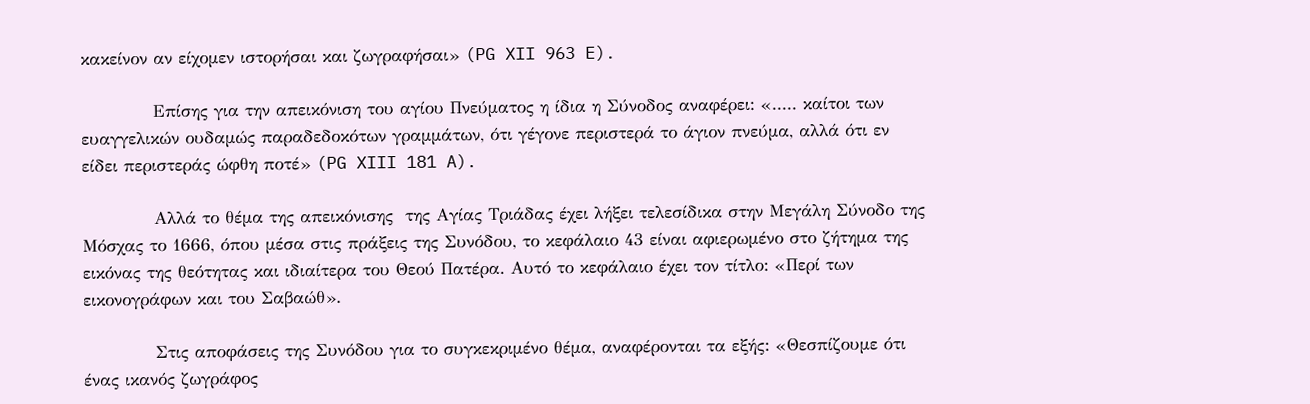κακείνον αν είχομεν ιστορήσαι και ζωγραφήσαι» (PG XII 963 E).

            Επίσης για την απεικόνιση του αγίου Πνεύματος η ίδια η Σύνοδος αναφέρει: «..... καίτοι των ευαγγελικών ουδαμώς παραδεδοκότων γραμμάτων, ότι γέγονε περιστερά το άγιον πνεύμα, αλλά ότι εν είδει περιστεράς ώφθη ποτέ» (PG XIII 181 A).

            Αλλά το θέμα της απεικόνισης  της Αγίας Τριάδας έχει λήξει τελεσίδικα στην Μεγάλη Σύνοδο της Μόσχας το 1666, όπου μέσα στις πράξεις της Συνόδου, το κεφάλαιο 43 είναι αφιερωμένο στο ζήτημα της εικόνας της θεότητας και ιδιαίτερα του Θεού Πατέρα. Αυτό το κεφάλαιο έχει τον τίτλο: «Περί των εικονογράφων και του Σαβαώθ».

            Στις αποφάσεις της Συνόδου για το συγκεκριμένο θέμα, αναφέρονται τα εξής: «Θεσπίζουμε ότι ένας ικανός ζωγράφος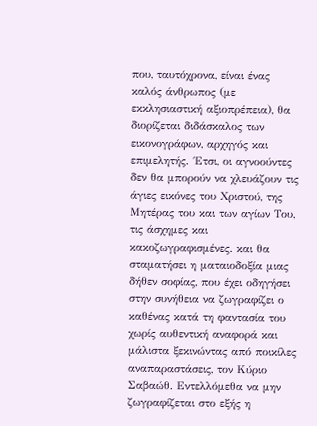που, ταυτόχρονα, είναι ένας καλός άνθρωπος (με εκκλησιαστική αξιοπρέπεια), θα διορίζεται διδάσκαλος των εικονογράφων, αρχηγός και επιμελητής. ΄Ετσι, οι αγνοούντες δεν θα μπορούν να χλευάζουν τις άγιες εικόνες του Χριστού, της Μητέρας του και των αγίων Του, τις άσχημες και κακοζωγραφισμένες. και θα σταματήσει η ματαιοδοξία μιας δήθεν σοφίας, που έχει οδηγήσει στην συνήθεια να ζωγραφίζει ο καθένας κατά τη φαντασία του χωρίς αυθεντική αναφορά και μάλιστα ξεκινώντας από ποικίλες αναπαραστάσεις, τον Κύριο Σαβαώθ. Εντελλόμεθα να μην ζωγραφίζεται στο εξής η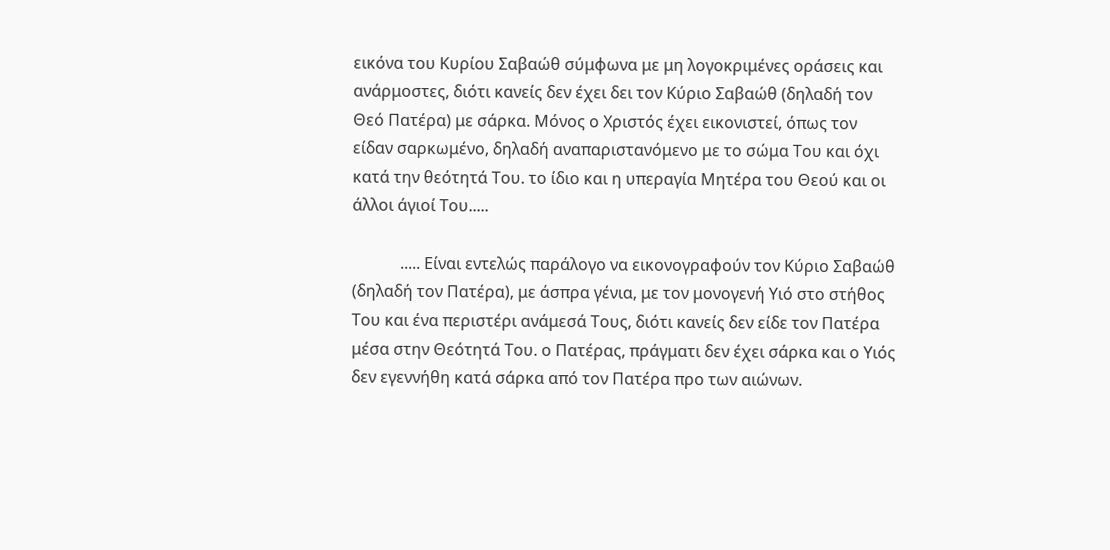εικόνα του Κυρίου Σαβαώθ σύμφωνα με μη λογοκριμένες οράσεις και ανάρμοστες, διότι κανείς δεν έχει δει τον Κύριο Σαβαώθ (δηλαδή τον Θεό Πατέρα) με σάρκα. Μόνος ο Χριστός έχει εικονιστεί, όπως τον είδαν σαρκωμένο, δηλαδή αναπαριστανόμενο με το σώμα Του και όχι κατά την θεότητά Του. το ίδιο και η υπεραγία Μητέρα του Θεού και οι άλλοι άγιοί Του.....

            ..... Είναι εντελώς παράλογο να εικονογραφούν τον Κύριο Σαβαώθ (δηλαδή τον Πατέρα), με άσπρα γένια, με τον μονογενή Υιό στο στήθος Του και ένα περιστέρι ανάμεσά Τους, διότι κανείς δεν είδε τον Πατέρα μέσα στην Θεότητά Του. ο Πατέρας, πράγματι δεν έχει σάρκα και ο Υιός δεν εγεννήθη κατά σάρκα από τον Πατέρα προ των αιώνων.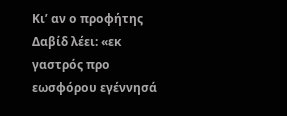Κι’ αν ο προφήτης Δαβίδ λέει: «εκ γαστρός προ εωσφόρου εγέννησά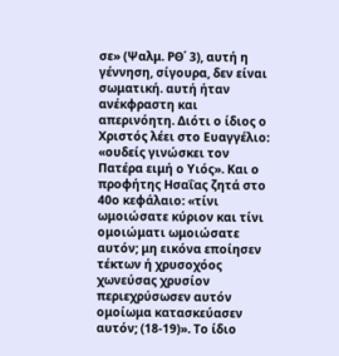σε» (Ψαλμ. ΡΘ΄ 3), αυτή η γέννηση, σίγουρα, δεν είναι σωματική. αυτή ήταν ανέκφραστη και απερινόητη. Διότι ο ίδιος ο Χριστός λέει στο Ευαγγέλιο: «ουδείς γινώσκει τον Πατέρα ειμή ο Υιός». Και ο προφήτης Ησαΐας ζητά στο 40ο κεφάλαιο: «τίνι ωμοιώσατε κύριον και τίνι ομοιώματι ωμοιώσατε αυτόν; μη εικόνα εποίησεν τέκτων ή χρυσοχόος χωνεύσας χρυσίον περιεχρύσωσεν αυτόν ομοίωμα κατασκεύασεν αυτόν; (18-19)». Το ίδιο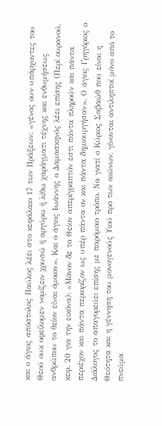και ο άγιος απόστολος Παύλος λέει στο κεφάλαιο 17 των Πράξεων: «γένος ουν υπάρχοντες του Θεού ουκ οφείλομεν νομίζειν χρυσώ ή αργύρω ή λίθω χαράγματι τέχνης και ενθυμήσεως ανθρώπου το θείον είναι όμοιον». Και ο άγιος Ιωάννης ο Δαμασκηνός λέει επίσης (Περί ουρανού, κεφ. 20 για την εικόνα): «Μόνον δε το Θείον απερίγραπτόν εστι πάντα πληρούν και πάντα περιέχον και πάντα περιορίζον ως υπέρ πάντα ον και πάντα δημιουργήσαν». Ο άγιος Γρηγόριος ο Διάλογος το απαγορεύει επίσης με παρόμοιο τρόπο. Να γιατί ο Κύριος Σαβαώθ που είναι η Θεότητα και η γέννηση του μονογενούς Υιού προ των αιώνων, γίνονται αντιληπτοί μόνο από το πνεύμα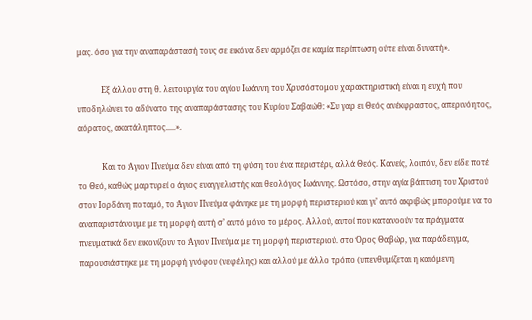μας. όσο για την αναπαράστασή τους σε εικόνα δεν αρμόζει σε καμία περίπτωση ούτε είναι δυνατή».

            Εξ άλλου στη θ. λειτουργία του αγίου Ιωάννη του Χρυσόστομου χαρακτηριστική είναι η ευχή που υποδηλώνει το αδύνατο της αναπαράστασης του Κυρίου Σαβαώθ: «Συ γαρ ει Θεός ανέκφραστος, απερινόητος, αόρατος, ακατάληπτος.....».

            Και το Άγιον Πνεύμα δεν είναι από τη φύση του ένα περιστέρι, αλλά Θεός. Κανείς, λοιπόν, δεν είδε ποτέ το Θεό, καθώς μαρτυρεί ο άγιος ευαγγελιστής και θεολόγος Ιωάννης. Ωστόσο, στην αγία βάπτιση του Χριστού στον Ιορδάνη ποταμό, το Άγιον Πνεύμα φάνηκε με τη μορφή περιστεριού και γι’ αυτό ακριβώς μπορούμε να το αναπαριστάνουμε με τη μορφή αυτή σ’ αυτό μόνο το μέρος. Αλλού, αυτοί που κατανοούν τα πράγματα πνευματικά δεν εικονίζουν το Άγιον Πνεύμα με τη μορφή περιστεριού. στο Όρος Θαβώρ, για παράδειγμα, παρουσιάστηκε με τη μορφή γνόφου (νεφέλης) και αλλού με άλλο τρόπο (υπενθυμίζεται η καιόμενη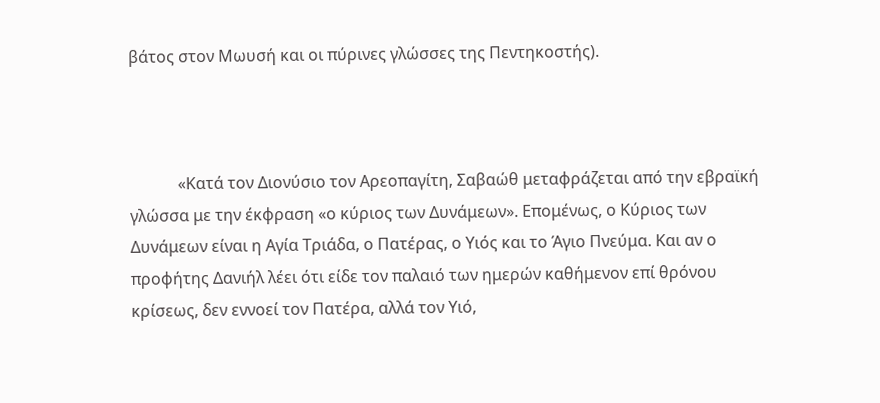βάτος στον Μωυσή και οι πύρινες γλώσσες της Πεντηκοστής).



            «Κατά τον Διονύσιο τον Αρεοπαγίτη, Σαβαώθ μεταφράζεται από την εβραϊκή γλώσσα με την έκφραση «ο κύριος των Δυνάμεων». Επομένως, ο Κύριος των Δυνάμεων είναι η Αγία Τριάδα, ο Πατέρας, ο Υιός και το Άγιο Πνεύμα. Και αν ο προφήτης Δανιήλ λέει ότι είδε τον παλαιό των ημερών καθήμενον επί θρόνου κρίσεως, δεν εννοεί τον Πατέρα, αλλά τον Υιό,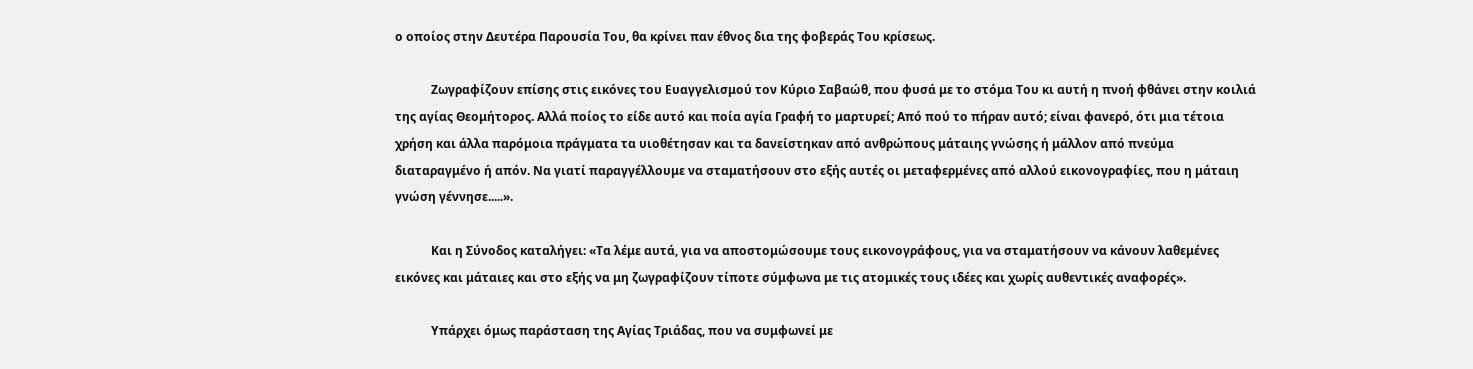ο οποίος στην Δευτέρα Παρουσία Του, θα κρίνει παν έθνος δια της φοβεράς Του κρίσεως.

            Ζωγραφίζουν επίσης στις εικόνες του Ευαγγελισμού τον Κύριο Σαβαώθ, που φυσά με το στόμα Του κι αυτή η πνοή φθάνει στην κοιλιά της αγίας Θεομήτορος. Αλλά ποίος το είδε αυτό και ποία αγία Γραφή το μαρτυρεί; Από πού το πήραν αυτό; είναι φανερό, ότι μια τέτοια χρήση και άλλα παρόμοια πράγματα τα υιοθέτησαν και τα δανείστηκαν από ανθρώπους μάταιης γνώσης ή μάλλον από πνεύμα διαταραγμένο ή απόν. Να γιατί παραγγέλλουμε να σταματήσουν στο εξής αυτές οι μεταφερμένες από αλλού εικονογραφίες, που η μάταιη γνώση γέννησε.....».

            Και η Σύνοδος καταλήγει: «Τα λέμε αυτά, για να αποστομώσουμε τους εικονογράφους, για να σταματήσουν να κάνουν λαθεμένες εικόνες και μάταιες και στο εξής να μη ζωγραφίζουν τίποτε σύμφωνα με τις ατομικές τους ιδέες και χωρίς αυθεντικές αναφορές».

            Υπάρχει όμως παράσταση της Αγίας Τριάδας, που να συμφωνεί με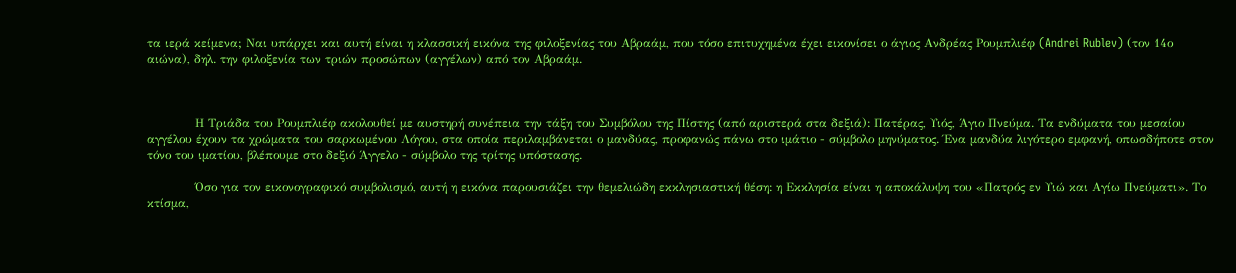τα ιερά κείμενα; Ναι υπάρχει και αυτή είναι η κλασσική εικόνα της φιλοξενίας του Αβραάμ, που τόσο επιτυχημένα έχει εικονίσει ο άγιος Ανδρέας Ρουμπλιέφ (Andrei Rublev) (τον 14ο αιώνα), δηλ. την φιλοξενία των τριών προσώπων (αγγέλων) από τον Αβραάμ.



            Η Τριάδα του Ρουμπλιέφ ακολουθεί με αυστηρή συνέπεια την τάξη του Συμβόλου της Πίστης (από αριστερά στα δεξιά): Πατέρας, Υιός, Άγιο Πνεύμα. Τα ενδύματα του μεσαίου αγγέλου έχουν τα χρώματα του σαρκωμένου Λόγου, στα οποία περιλαμβάνεται ο μανδύας, προφανώς πάνω στο ιμάτιο - σύμβολο μηνύματος. Ένα μανδύα λιγότερο εμφανή, οπωσδήποτε στον τόνο του ιματίου, βλέπουμε στο δεξιό Άγγελο - σύμβολο της τρίτης υπόστασης.

            Όσο για τον εικονογραφικό συμβολισμό, αυτή η εικόνα παρουσιάζει την θεμελιώδη εκκλησιαστική θέση: η Εκκλησία είναι η αποκάλυψη του «Πατρός εν Υιώ και Αγίω Πνεύματι». Το κτίσμα,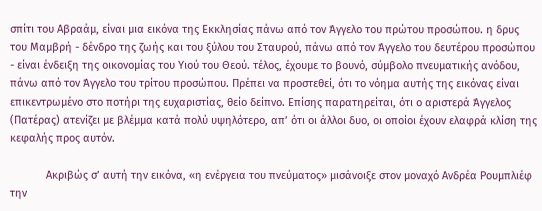σπίτι του Αβραάμ, είναι μια εικόνα της Εκκλησίας πάνω από τον Άγγελο του πρώτου προσώπου. η δρυς του Μαμβρή - δένδρο της ζωής και του ξύλου του Σταυρού, πάνω από τον Άγγελο του δευτέρου προσώπου - είναι ένδειξη της οικονομίας του Υιού του Θεού. τέλος, έχουμε το βουνό, σύμβολο πνευματικής ανόδου, πάνω από τον Άγγελο του τρίτου προσώπου. Πρέπει να προστεθεί, ότι το νόημα αυτής της εικόνας είναι επικεντρωμένο στο ποτήρι της ευχαριστίας, θείο δείπνο. Επίσης παρατηρείται, ότι ο αριστερά Άγγελος (Πατέρας) ατενίζει με βλέμμα κατά πολύ υψηλότερο, απ’ ότι οι άλλοι δυο, οι οποίοι έχουν ελαφρά κλίση της κεφαλής προς αυτόν.

            Ακριβώς σ’ αυτή την εικόνα, «η ενέργεια του πνεύματος» μισάνοιξε στον μοναχό Ανδρέα Ρουμπλιέφ την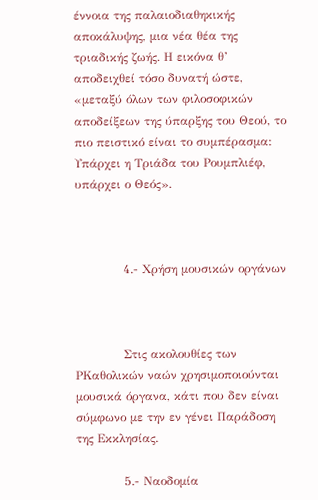έννοια της παλαιοδιαθηκικής αποκάλυψης, μια νέα θέα της τριαδικής ζωής. Η εικόνα θ’ αποδειχθεί τόσο δυνατή ώστε, «μεταξύ όλων των φιλοσοφικών αποδείξεων της ύπαρξης του Θεού, το πιο πειστικό είναι το συμπέρασμα: Υπάρχει η Τριάδα του Ρουμπλιέφ, υπάρχει ο Θεός».



            4.- Χρήση μουσικών οργάνων



            Στις ακολουθίες των ΡΚαθολικών ναών χρησιμοποιούνται μουσικά όργανα, κάτι που δεν είναι σύμφωνο με την εν γένει Παράδοση της Εκκλησίας.

            5.- Ναοδομία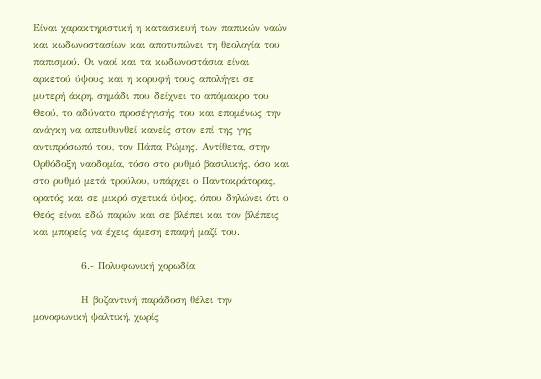Είναι χαρακτηριστική η κατασκευή των παπικών ναών και κωδωνοστασίων και αποτυπώνει τη θεολογία του παπισμού. Οι ναοί και τα κωδωνοστάσια είναι αρκετού ύψους και η κορυφή τους απολήγει σε μυτερή άκρη, σημάδι που δείχνει το απόμακρο του Θεού, το αδύνατο προσέγγισής του και επομένως την ανάγκη να απευθυνθεί κανείς στον επί της γης αντιπρόσωπό του, τον Πάπα Ρώμης. Αντίθετα, στην Ορθόδοξη ναοδομία, τόσο στο ρυθμό βασιλικής, όσο και στο ρυθμό μετά τρούλου, υπάρχει ο Παντοκράτορας, ορατός και σε μικρό σχετικά ύψος, όπου δηλώνει ότι ο Θεός είναι εδώ παρών και σε βλέπει και τον βλέπεις και μπορείς να έχεις άμεση επαφή μαζί του.

            6.- Πολυφωνική χορωδία

            Η βυζαντινή παράδοση θέλει την μονοφωνική ψαλτική, χωρίς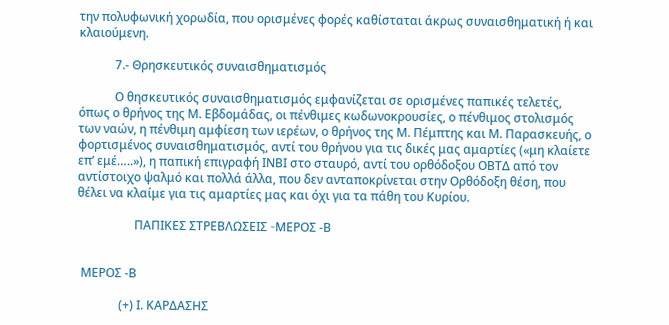την πολυφωνική χορωδία, που ορισμένες φορές καθίσταται άκρως συναισθηματική ή και κλαιούμενη.

            7.- Θρησκευτικός συναισθηματισμός

            Ο θησκευτικός συναισθηματισμός εμφανίζεται σε ορισμένες παπικές τελετές, όπως ο θρήνος της Μ. Εβδομάδας, οι πένθιμες κωδωνοκρουσίες, ο πένθιμος στολισμός των ναών, η πένθιμη αμφίεση των ιερέων, ο θρήνος της Μ. Πέμπτης και Μ. Παρασκευής, ο φορτισμένος συναισθηματισμός, αντί του θρήνου για τις δικές μας αμαρτίες («μη κλαίετε επ’ εμέ…..»), η παπική επιγραφή ΙΝΒΙ στο σταυρό, αντί του ορθόδοξου ΟΒΤΔ από τον αντίστοιχο ψαλμό και πολλά άλλα, που δεν ανταποκρίνεται στην Ορθόδοξη θέση, που θέλει να κλαίμε για τις αμαρτίες μας και όχι για τα πάθη του Κυρίου.

                   ΠΑΠΙΚΕΣ ΣΤΡΕΒΛΩΣΕΙΣ -MEΡΟΣ -Β


 MEΡΟΣ -Β

              (+) Ι. ΚΑΡΔΑΣΗΣ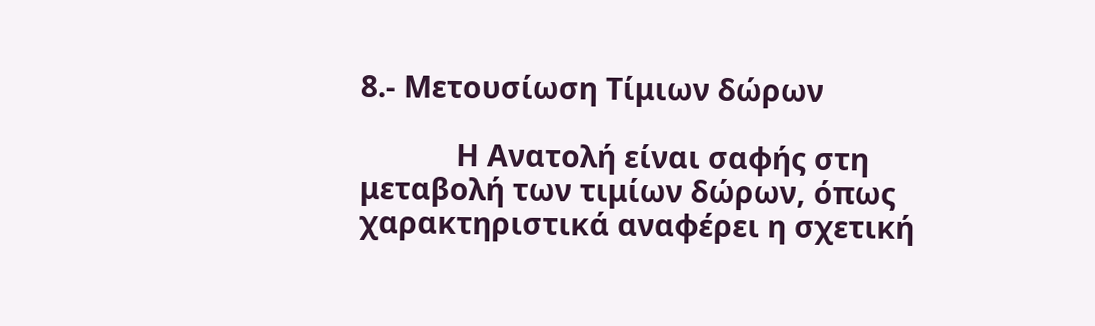8.- Μετουσίωση Τίμιων δώρων

            Η Ανατολή είναι σαφής στη μεταβολή των τιμίων δώρων, όπως χαρακτηριστικά αναφέρει η σχετική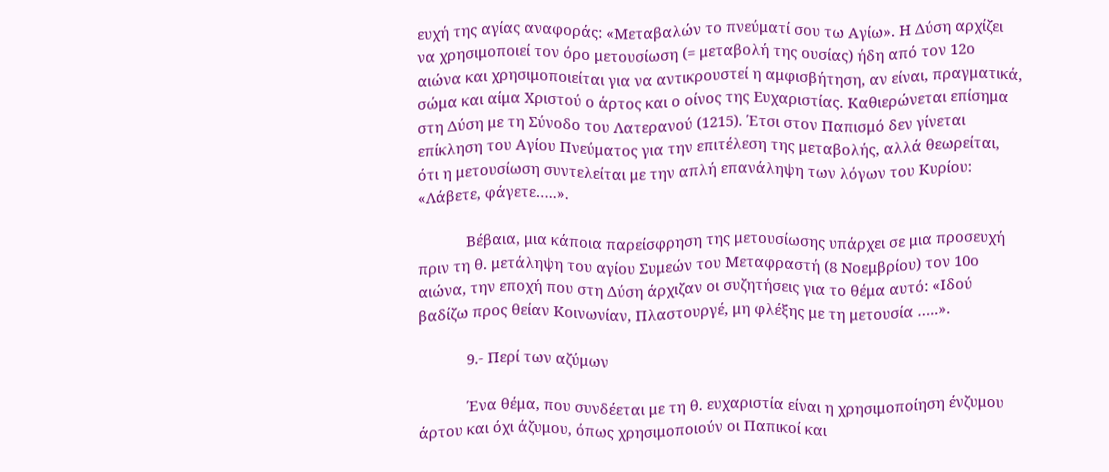ευχή της αγίας αναφοράς: «Μεταβαλών το πνεύματί σου τω Αγίω». Η Δύση αρχίζει να χρησιμοποιεί τον όρο μετουσίωση (= μεταβολή της ουσίας) ήδη από τον 12ο αιώνα και χρησιμοποιείται για να αντικρουστεί η αμφισβήτηση, αν είναι, πραγματικά, σώμα και αίμα Χριστού ο άρτος και ο οίνος της Ευχαριστίας. Καθιερώνεται επίσημα στη Δύση με τη Σύνοδο του Λατερανού (1215). Έτσι στον Παπισμό δεν γίνεται επίκληση του Αγίου Πνεύματος για την επιτέλεση της μεταβολής, αλλά θεωρείται, ότι η μετουσίωση συντελείται με την απλή επανάληψη των λόγων του Κυρίου: «Λάβετε, φάγετε…..».

            Βέβαια, μια κάποια παρείσφρηση της μετουσίωσης υπάρχει σε μια προσευχή πριν τη θ. μετάληψη του αγίου Συμεών του Μεταφραστή (8 Νοεμβρίου) τον 10ο αιώνα, την εποχή που στη Δύση άρχιζαν οι συζητήσεις για το θέμα αυτό: «Ιδού βαδίζω προς θείαν Κοινωνίαν, Πλαστουργέ, μη φλέξης με τη μετουσία …..».

            9.- Περί των αζύμων

            Ένα θέμα, που συνδέεται με τη θ. ευχαριστία είναι η χρησιμοποίηση ένζυμου άρτου και όχι άζυμου, όπως χρησιμοποιούν οι Παπικοί και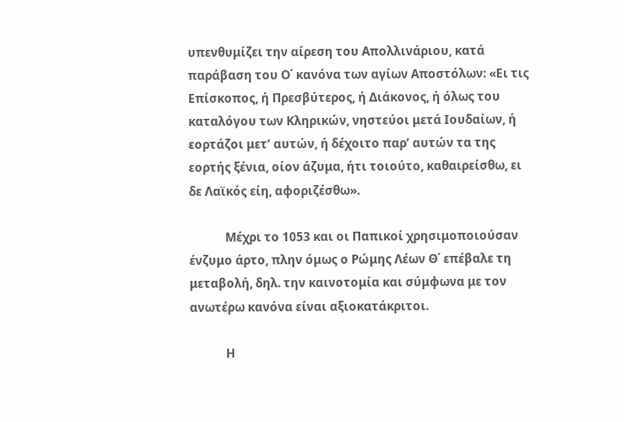υπενθυμίζει την αίρεση του Απολλινάριου, κατά παράβαση του Ο΄ κανόνα των αγίων Αποστόλων: «Ει τις Επίσκοπος, ή Πρεσβύτερος, ή Διάκονος, ή όλως του καταλόγου των Κληρικών, νηστεύοι μετά Ιουδαίων, ή εορτάζοι μετ’ αυτών, ή δέχοιτο παρ’ αυτών τα της εορτής ξένια, οίον άζυμα, ήτι τοιούτο, καθαιρείσθω, ει δε Λαϊκός είη, αφοριζέσθω».

            Μέχρι το 1053 και οι Παπικοί χρησιμοποιούσαν ένζυμο άρτο, πλην όμως ο Ρώμης Λέων Θ΄ επέβαλε τη μεταβολή, δηλ. την καινοτομία και σύμφωνα με τον ανωτέρω κανόνα είναι αξιοκατάκριτοι.

            Η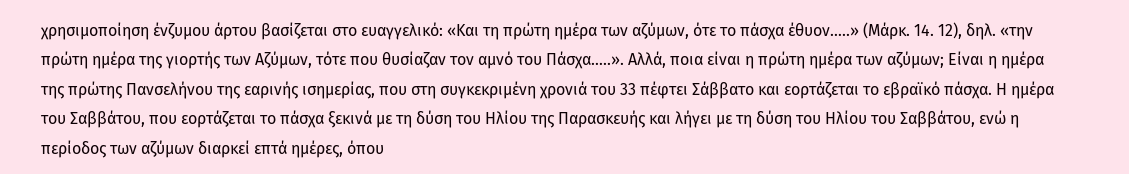χρησιμοποίηση ένζυμου άρτου βασίζεται στο ευαγγελικό: «Και τη πρώτη ημέρα των αζύμων, ότε το πάσχα έθυον…..» (Μάρκ. 14. 12), δηλ. «την πρώτη ημέρα της γιορτής των Αζύμων, τότε που θυσίαζαν τον αμνό του Πάσχα…..». Αλλά, ποια είναι η πρώτη ημέρα των αζύμων; Είναι η ημέρα της πρώτης Πανσελήνου της εαρινής ισημερίας, που στη συγκεκριμένη χρονιά του 33 πέφτει Σάββατο και εορτάζεται το εβραϊκό πάσχα. Η ημέρα του Σαββάτου, που εορτάζεται το πάσχα ξεκινά με τη δύση του Ηλίου της Παρασκευής και λήγει με τη δύση του Ηλίου του Σαββάτου, ενώ η περίοδος των αζύμων διαρκεί επτά ημέρες, όπου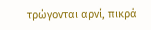τρώγονται αρνί, πικρά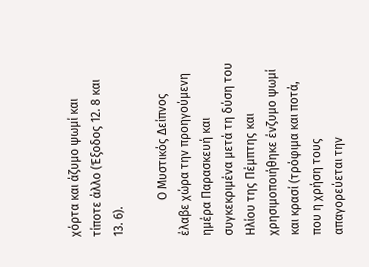χόρτα και άζυμο ψωμί και τίποτε άλλο (Έξοδος 12. 8 και 13. 6).

            Ο Μυστικός Δείπνος έλαβε χώρα την προηγούμενη ημέρα Παρασκευή και συγκεκριμένα μετά τη δύση του Ηλίου της Πέμπτης και χρησιμοποιήθηκε ένζυμο ψωμί και κρασί (τρόφιμα και ποτά, που η χρήση τους απαγορεύεται την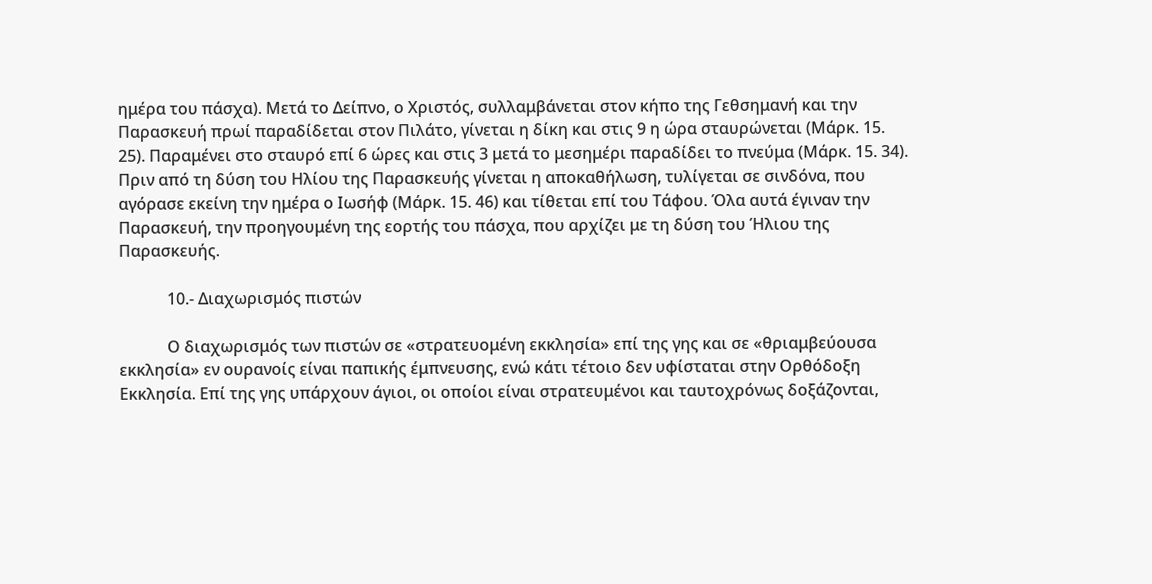ημέρα του πάσχα). Μετά το Δείπνο, ο Χριστός, συλλαμβάνεται στον κήπο της Γεθσημανή και την Παρασκευή πρωί παραδίδεται στον Πιλάτο, γίνεται η δίκη και στις 9 η ώρα σταυρώνεται (Μάρκ. 15. 25). Παραμένει στο σταυρό επί 6 ώρες και στις 3 μετά το μεσημέρι παραδίδει το πνεύμα (Μάρκ. 15. 34). Πριν από τη δύση του Ηλίου της Παρασκευής γίνεται η αποκαθήλωση, τυλίγεται σε σινδόνα, που αγόρασε εκείνη την ημέρα ο Ιωσήφ (Μάρκ. 15. 46) και τίθεται επί του Τάφου. Όλα αυτά έγιναν την Παρασκευή, την προηγουμένη της εορτής του πάσχα, που αρχίζει με τη δύση του Ήλιου της Παρασκευής.

            10.- Διαχωρισμός πιστών

            Ο διαχωρισμός των πιστών σε «στρατευομένη εκκλησία» επί της γης και σε «θριαμβεύουσα εκκλησία» εν ουρανοίς είναι παπικής έμπνευσης, ενώ κάτι τέτοιο δεν υφίσταται στην Ορθόδοξη Εκκλησία. Επί της γης υπάρχουν άγιοι, οι οποίοι είναι στρατευμένοι και ταυτοχρόνως δοξάζονται,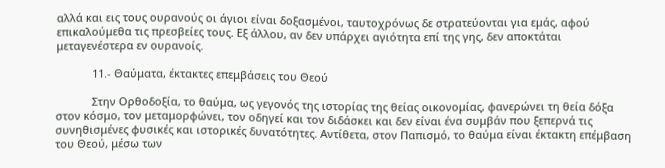αλλά και εις τους ουρανούς οι άγιοι είναι δοξασμένοι, ταυτοχρόνως δε στρατεύονται για εμάς, αφού επικαλούμεθα τις πρεσβείες τους. Εξ άλλου, αν δεν υπάρχει αγιότητα επί της γης, δεν αποκτάται μεταγενέστερα εν ουρανοίς.

            11.- Θαύματα, έκτακτες επεμβάσεις του Θεού

            Στην Ορθοδοξία, το θαύμα, ως γεγονός της ιστορίας της θείας οικονομίας, φανερώνει τη θεία δόξα στον κόσμο, τον μεταμορφώνει, τον οδηγεί και τον διδάσκει και δεν είναι ένα συμβάν που ξεπερνά τις συνηθισμένες φυσικές και ιστορικές δυνατότητες. Αντίθετα, στον Παπισμό, το θαύμα είναι έκτακτη επέμβαση του Θεού, μέσω των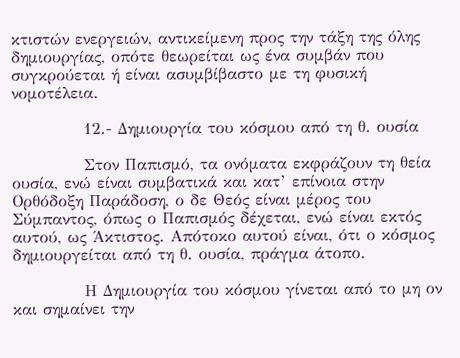κτιστών ενεργειών, αντικείμενη προς την τάξη της όλης δημιουργίας, οπότε θεωρείται ως ένα συμβάν που συγκρούεται ή είναι ασυμβίβαστο με τη φυσική νομοτέλεια.

            12.- Δημιουργία του κόσμου από τη θ. ουσία

            Στον Παπισμό, τα ονόματα εκφράζουν τη θεία ουσία, ενώ είναι συμβατικά και κατ’ επίνοια στην Ορθόδοξη Παράδοση, ο δε Θεός είναι μέρος του Σύμπαντος, όπως ο Παπισμός δέχεται, ενώ είναι εκτός αυτού, ως Άκτιστος. Απότοκο αυτού είναι, ότι ο κόσμος δημιουργείται από τη θ. ουσία, πράγμα άτοπο.

            Η Δημιουργία του κόσμου γίνεται από το μη ον και σημαίνει την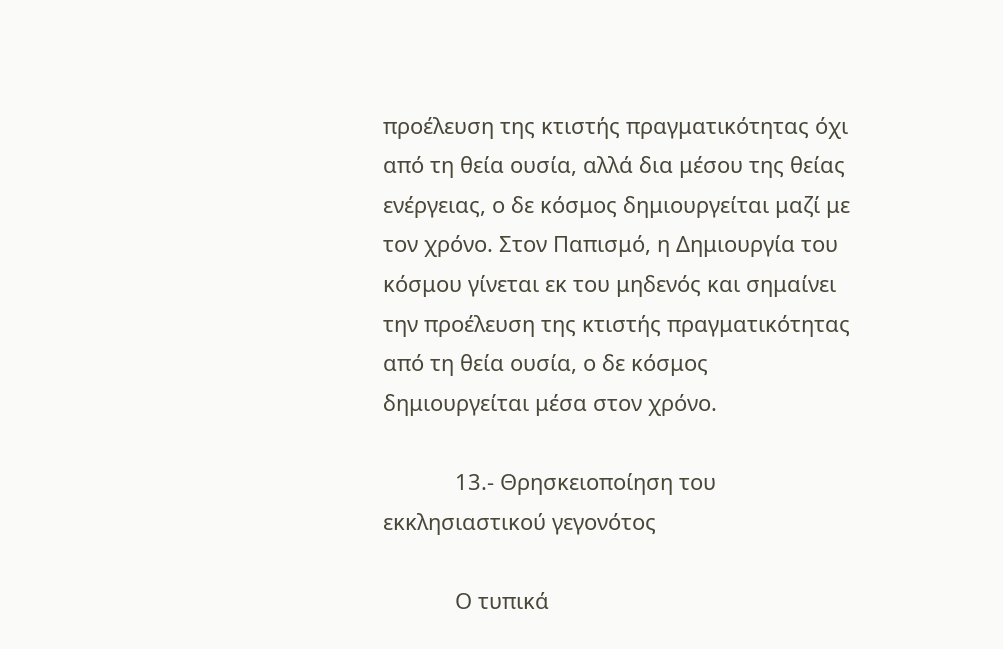προέλευση της κτιστής πραγματικότητας όχι από τη θεία ουσία, αλλά δια μέσου της θείας ενέργειας, ο δε κόσμος δημιουργείται μαζί με τον χρόνο. Στον Παπισμό, η Δημιουργία του κόσμου γίνεται εκ του μηδενός και σημαίνει την προέλευση της κτιστής πραγματικότητας από τη θεία ουσία, ο δε κόσμος δημιουργείται μέσα στον χρόνο.

            13.- Θρησκειοποίηση του εκκλησιαστικού γεγονότος

            Ο τυπικά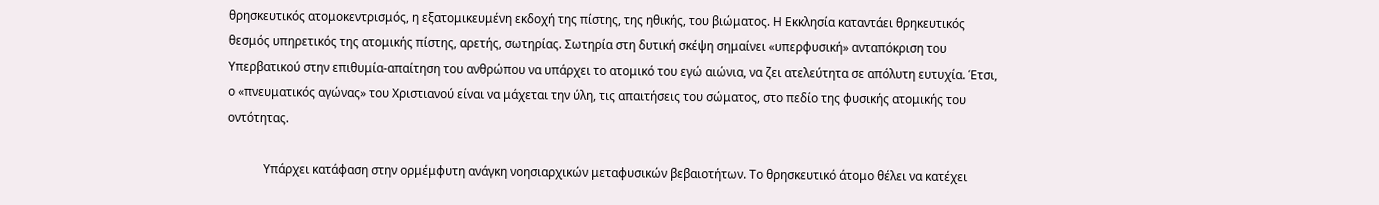θρησκευτικός ατομοκεντρισμός, η εξατομικευμένη εκδοχή της πίστης, της ηθικής, του βιώματος. Η Εκκλησία καταντάει θρηκευτικός θεσμός υπηρετικός της ατομικής πίστης, αρετής, σωτηρίας. Σωτηρία στη δυτική σκέψη σημαίνει «υπερφυσική» ανταπόκριση του Υπερβατικού στην επιθυμία-απαίτηση του ανθρώπου να υπάρχει το ατομικό του εγώ αιώνια, να ζει ατελεύτητα σε απόλυτη ευτυχία. Έτσι, ο «πνευματικός αγώνας» του Χριστιανού είναι να μάχεται την ύλη, τις απαιτήσεις του σώματος, στο πεδίο της φυσικής ατομικής του οντότητας.

            Υπάρχει κατάφαση στην ορμέμφυτη ανάγκη νοησιαρχικών μεταφυσικών βεβαιοτήτων. Το θρησκευτικό άτομο θέλει να κατέχει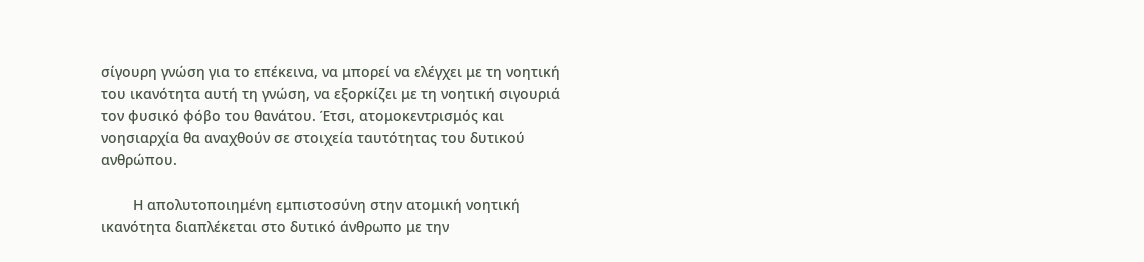σίγουρη γνώση για το επέκεινα, να μπορεί να ελέγχει με τη νοητική του ικανότητα αυτή τη γνώση, να εξορκίζει με τη νοητική σιγουριά τον φυσικό φόβο του θανάτου. Έτσι, ατομοκεντρισμός και νοησιαρχία θα αναχθούν σε στοιχεία ταυτότητας του δυτικού ανθρώπου.

        Η απολυτοποιημένη εμπιστοσύνη στην ατομική νοητική ικανότητα διαπλέκεται στο δυτικό άνθρωπο με την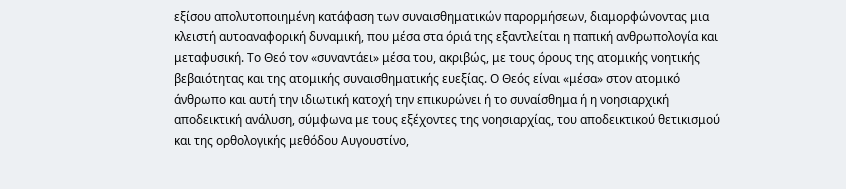εξίσου απολυτοποιημένη κατάφαση των συναισθηματικών παρορμήσεων, διαμορφώνοντας μια κλειστή αυτοαναφορική δυναμική, που μέσα στα όριά της εξαντλείται η παπική ανθρωπολογία και μεταφυσική. Το Θεό τον «συναντάει» μέσα του, ακριβώς, με τους όρους της ατομικής νοητικής βεβαιότητας και της ατομικής συναισθηματικής ευεξίας. Ο Θεός είναι «μέσα» στον ατομικό άνθρωπο και αυτή την ιδιωτική κατοχή την επικυρώνει ή το συναίσθημα ή η νοησιαρχική αποδεικτική ανάλυση, σύμφωνα με τους εξέχοντες της νοησιαρχίας, του αποδεικτικού θετικισμού και της ορθολογικής μεθόδου Αυγουστίνο,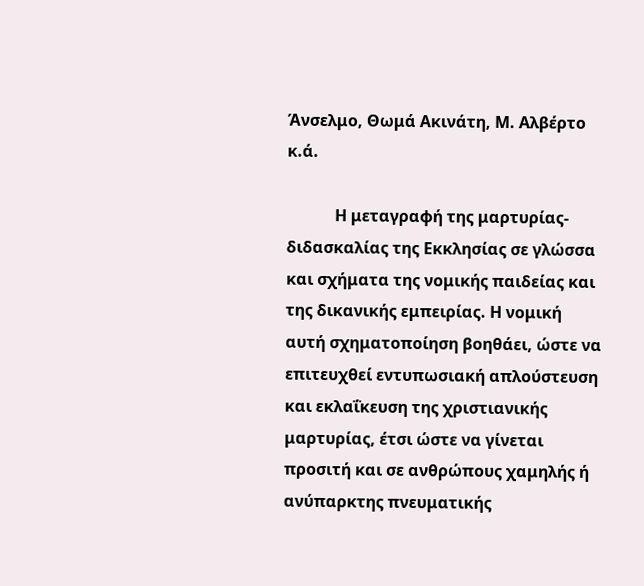Άνσελμο, Θωμά Ακινάτη, Μ. Αλβέρτο κ.ά.

            Η μεταγραφή της μαρτυρίας-διδασκαλίας της Εκκλησίας σε γλώσσα και σχήματα της νομικής παιδείας και της δικανικής εμπειρίας. Η νομική αυτή σχηματοποίηση βοηθάει, ώστε να επιτευχθεί εντυπωσιακή απλούστευση και εκλαΐκευση της χριστιανικής μαρτυρίας, έτσι ώστε να γίνεται προσιτή και σε ανθρώπους χαμηλής ή ανύπαρκτης πνευματικής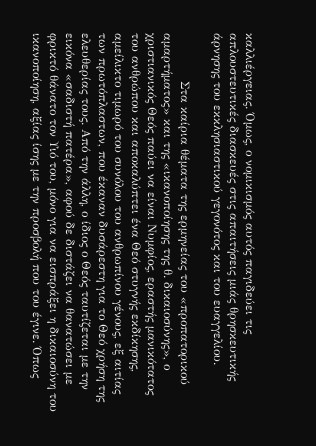καλλιέργειας. Όμως, ο νομικισμός αυτός παγιδεύει τις απλουστευτικές διασκευές στις απαιτήσεις μιάς θρησκευτικής άρνησης του εκκλησιαστικού γεγονότος και του ευαγγελίου.

            Στα καίρια θέματα της ερμηνείας του «προπατορικού αμαρτήματος» και της «ικανοποίησης της θ. δικαιοσύνης», ο χριστιανικός Θεός παύει να είναι Νυμφίος, εραστής μανικότατος του ανθρώπου και αποκαλύπτει ένα Θεό στυγνής εκδίκησης, αμείλικτο τιμωρό του συνόλου του ανθρωπίνου γένους, εξ αιτίας των πρωτόπλαστων, που έκαναν δυσάρεστη για το Θεό χρήση της ελευθερίας τους. Από την άλλη, ο ίδιος ο Θεός ταυτίζεται με την εικόνα «σαδιστή πατέρα», αφού δε διστάζει να θανατώσει με φρικτό θάνατο τον Υιό του, μόνο για να εισπράξει η δικαιοσύνη του ικανοποίηση, αξίας ίσης με την προσβολή που του έγινε. Όπως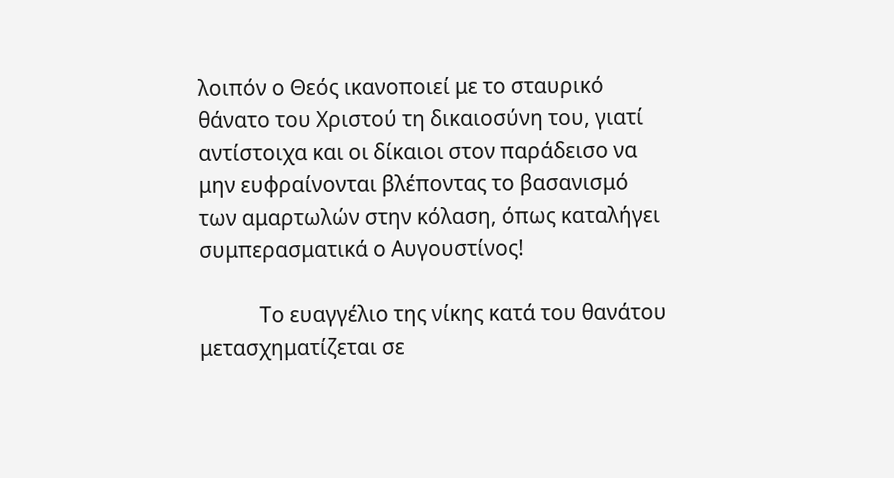λοιπόν ο Θεός ικανοποιεί με το σταυρικό θάνατο του Χριστού τη δικαιοσύνη του, γιατί αντίστοιχα και οι δίκαιοι στον παράδεισο να μην ευφραίνονται βλέποντας το βασανισμό των αμαρτωλών στην κόλαση, όπως καταλήγει συμπερασματικά ο Αυγουστίνος!

            Το ευαγγέλιο της νίκης κατά του θανάτου μετασχηματίζεται σε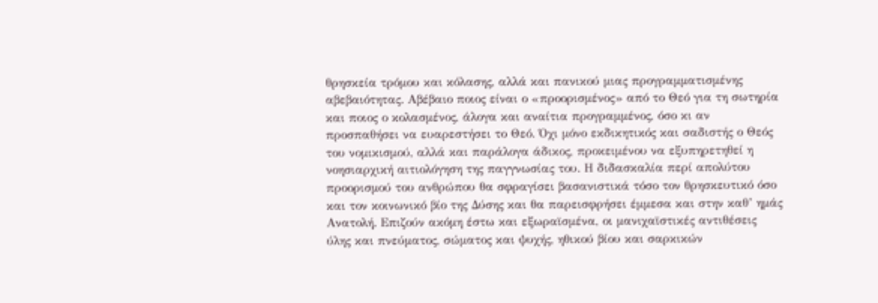θρησκεία τρόμου και κόλασης, αλλά και πανικού μιας προγραμματισμένης αβεβαιότητας. Αβέβαιο ποιος είναι ο «προορισμένος» από το Θεό για τη σωτηρία και ποιος ο κολασμένος, άλογα και αναίτια προγραμμένος, όσο κι αν προσπαθήσει να ευαρεστήσει το Θεό. Όχι μόνο εκδικητικός και σαδιστής ο Θεός του νομικισμού, αλλά και παράλογα άδικος, προκειμένου να εξυπηρετηθεί η νοησιαρχική αιτιολόγηση της παγγνωσίας του. Η διδασκαλία περί απολύτου προορισμού του ανθρώπου θα σφραγίσει βασανιστικά τόσο τον θρησκευτικό όσο και τον κοινωνικό βίο της Δύσης και θα παρεισφρήσει έμμεσα και στην καθ’ ημάς Ανατολή. Επιζούν ακόμη έστω και εξωραϊσμένα, οι μανιχαϊστικές αντιθέσεις ύλης και πνεύματος, σώματος και ψυχής, ηθικού βίου και σαρκικών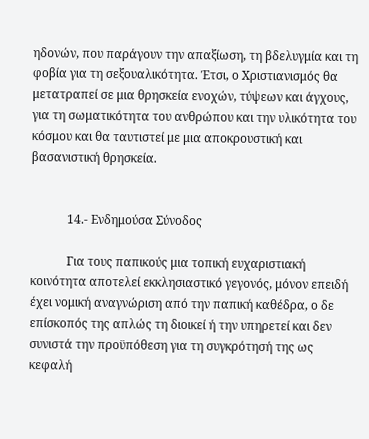ηδονών, που παράγουν την απαξίωση, τη βδελυγμία και τη φοβία για τη σεξουαλικότητα. Έτσι, ο Χριστιανισμός θα μετατραπεί σε μια θρησκεία ενοχών, τύψεων και άγχους, για τη σωματικότητα του ανθρώπου και την υλικότητα του κόσμου και θα ταυτιστεί με μια αποκρουστική και βασανιστική θρησκεία.


            14.- Ενδημούσα Σύνοδος

            Για τους παπικούς μια τοπική ευχαριστιακή κοινότητα αποτελεί εκκλησιαστικό γεγονός, μόνον επειδή έχει νομική αναγνώριση από την παπική καθέδρα, ο δε επίσκοπός της απλώς τη διοικεί ή την υπηρετεί και δεν συνιστά την προϋπόθεση για τη συγκρότησή της ως κεφαλή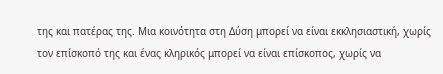της και πατέρας της. Μια κοινότητα στη Δύση μπορεί να είναι εκκλησιαστική, χωρίς τον επίσκοπό της και ένας κληρικός μπορεί να είναι επίσκοπος, χωρίς να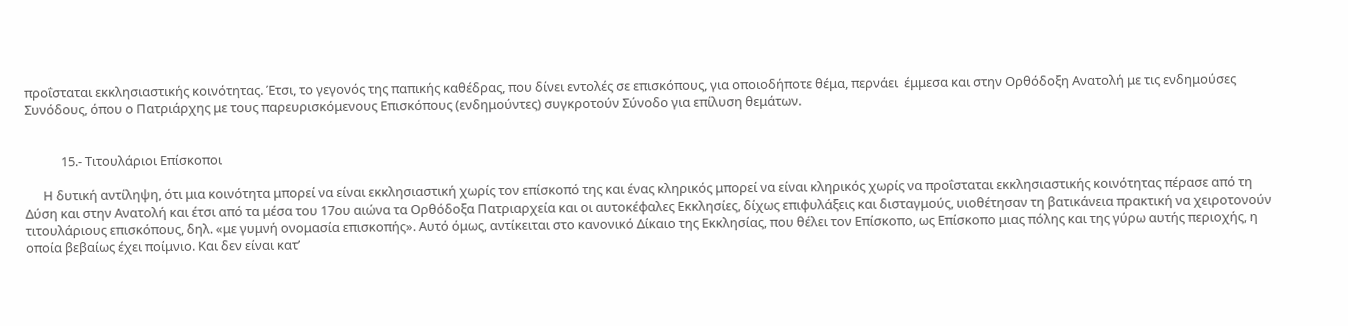προΐσταται εκκλησιαστικής κοινότητας. Έτσι, το γεγονός της παπικής καθέδρας, που δίνει εντολές σε επισκόπους, για οποιοδήποτε θέμα, περνάει  έμμεσα και στην Ορθόδοξη Ανατολή με τις ενδημούσες Συνόδους, όπου ο Πατριάρχης με τους παρευρισκόμενους Επισκόπους (ενδημούντες) συγκροτούν Σύνοδο για επίλυση θεμάτων.


            15.- Τιτουλάριοι Επίσκοποι

      Η δυτική αντίληψη, ότι μια κοινότητα μπορεί να είναι εκκλησιαστική χωρίς τον επίσκοπό της και ένας κληρικός μπορεί να είναι κληρικός χωρίς να προΐσταται εκκλησιαστικής κοινότητας πέρασε από τη Δύση και στην Ανατολή και έτσι από τα μέσα του 17ου αιώνα τα Ορθόδοξα Πατριαρχεία και οι αυτοκέφαλες Εκκλησίες, δίχως επιφυλάξεις και δισταγμούς, υιοθέτησαν τη βατικάνεια πρακτική να χειροτονούν τιτουλάριους επισκόπους, δηλ. «με γυμνή ονομασία επισκοπής». Αυτό όμως, αντίκειται στο κανονικό Δίκαιο της Εκκλησίας, που θέλει τον Επίσκοπο, ως Επίσκοπο μιας πόλης και της γύρω αυτής περιοχής, η οποία βεβαίως έχει ποίμνιο. Και δεν είναι κατ’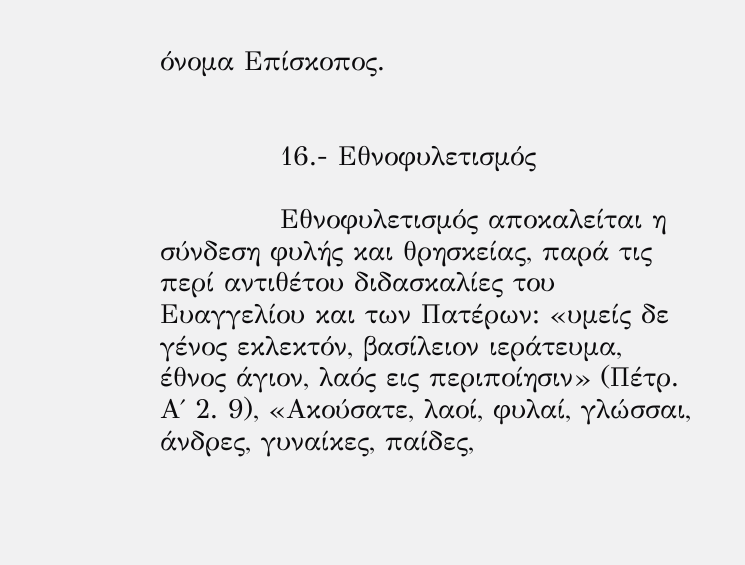όνομα Επίσκοπος.


            16.- Εθνοφυλετισμός

            Εθνοφυλετισμός αποκαλείται η σύνδεση φυλής και θρησκείας, παρά τις περί αντιθέτου διδασκαλίες του Ευαγγελίου και των Πατέρων: «υμείς δε γένος εκλεκτόν, βασίλειον ιεράτευμα, έθνος άγιον, λαός εις περιποίησιν» (Πέτρ. Α΄ 2. 9), «Ακούσατε, λαοί, φυλαί, γλώσσαι, άνδρες, γυναίκες, παίδες,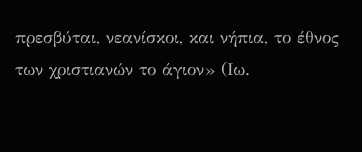πρεσβύται, νεανίσκοι, και νήπια, το έθνος των χριστιανών το άγιον» (Ιω.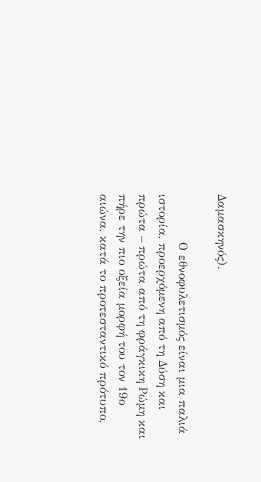Δαμασκηνός).

            Ο εθνοφυλετισμός είναι μια παλιά ιστορία, προερχόμενη από τη Δύση και πρώτα – πρώτα από τη φράγκικη Ρώμη και πήρε την πιο οξεία μορφή του τον 19ο αιώνα, κατά το προτεσταντικό πρότυπο,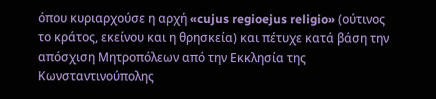όπου κυριαρχούσε η αρχή «cujus regioejus religio» (ούτινος το κράτος, εκείνου και η θρησκεία) και πέτυχε κατά βάση την απόσχιση Μητροπόλεων από την Εκκλησία της Κωνσταντινούπολης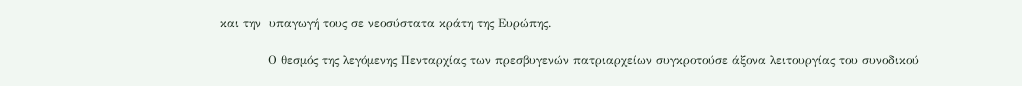και την  υπαγωγή τους σε νεοσύστατα κράτη της Ευρώπης.

            Ο θεσμός της λεγόμενης Πενταρχίας των πρεσβυγενών πατριαρχείων συγκροτούσε άξονα λειτουργίας του συνοδικού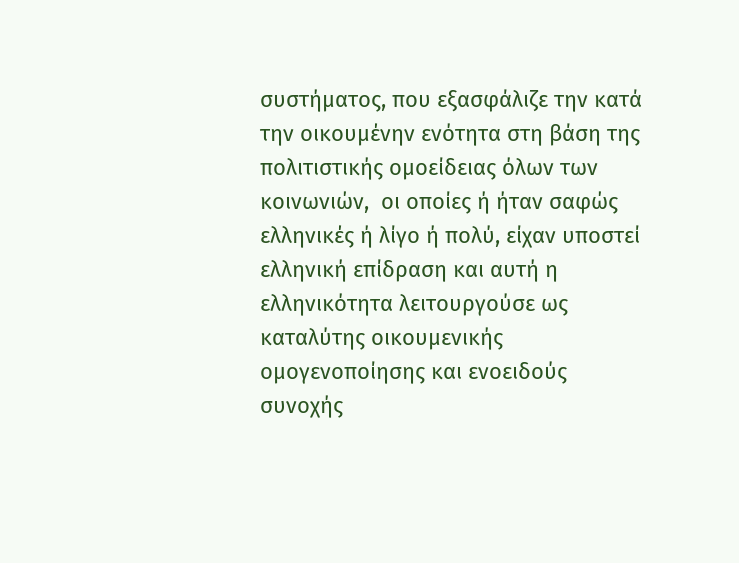συστήματος, που εξασφάλιζε την κατά την οικουμένην ενότητα στη βάση της πολιτιστικής ομοείδειας όλων των κοινωνιών,  οι οποίες ή ήταν σαφώς ελληνικές ή λίγο ή πολύ, είχαν υποστεί ελληνική επίδραση και αυτή η ελληνικότητα λειτουργούσε ως καταλύτης οικουμενικής ομογενοποίησης και ενοειδούς συνοχής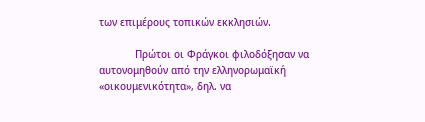των επιμέρους τοπικών εκκλησιών.

            Πρώτοι οι Φράγκοι φιλοδόξησαν να αυτονομηθούν από την ελληνορωμαϊκή «οικουμενικότητα», δηλ. να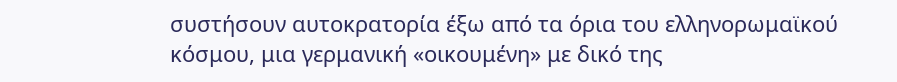συστήσουν αυτοκρατορία έξω από τα όρια του ελληνορωμαϊκού κόσμου, μια γερμανική «οικουμένη» με δικό της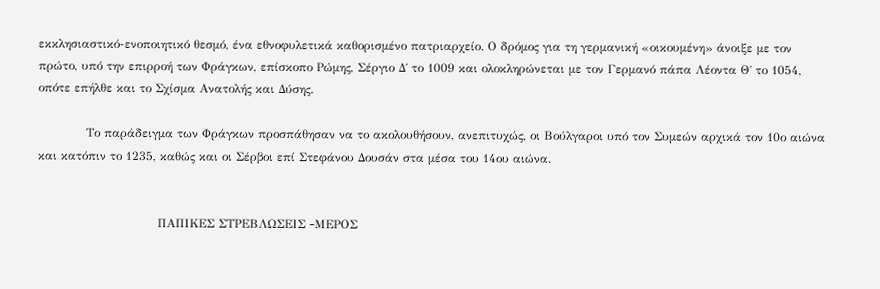εκκλησιαστικό-ενοποιητικό θεσμό, ένα εθνοφυλετικά καθορισμένο πατριαρχείο. Ο δρόμος για τη γερμανική «οικουμένη» άνοιξε με τον πρώτο, υπό την επιρροή των Φράγκων, επίσκοπο Ρώμης, Σέργιο Δ΄ το 1009 και ολοκληρώνεται με τον Γερμανό πάπα Λέοντα Θ΄ το 1054, οπότε επήλθε και το Σχίσμα Ανατολής και Δύσης.

            Το παράδειγμα των Φράγκων προσπάθησαν να το ακολουθήσουν, ανεπιτυχώς, οι Βούλγαροι υπό τον Συμεών αρχικά τον 10ο αιώνα και κατόπιν το 1235, καθώς και οι Σέρβοι επί Στεφάνου Δουσάν στα μέσα του 14ου αιώνα.


                              ΠΑΠΙΚΕΣ ΣΤΡΕΒΛΩΣΕΙΣ -MEΡΟΣ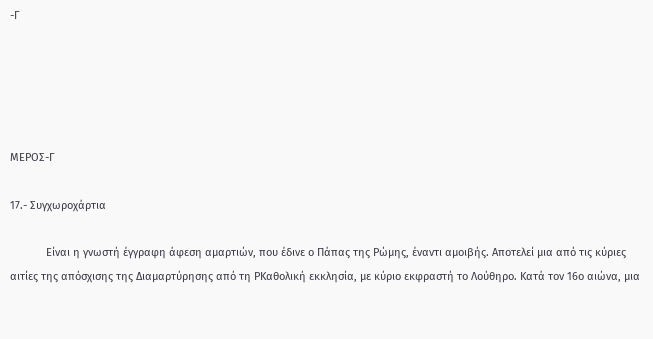-Γ





ΜΕΡΟΣ-Γ

17.- Συγχωροχάρτια

            Είναι η γνωστή έγγραφη άφεση αμαρτιών, που έδινε ο Πάπας της Ρώμης, έναντι αμοιβής. Αποτελεί μια από τις κύριες αιτίες της απόσχισης της Διαμαρτύρησης από τη ΡΚαθολική εκκλησία, με κύριο εκφραστή το Λούθηρο. Κατά τον 16ο αιώνα, μια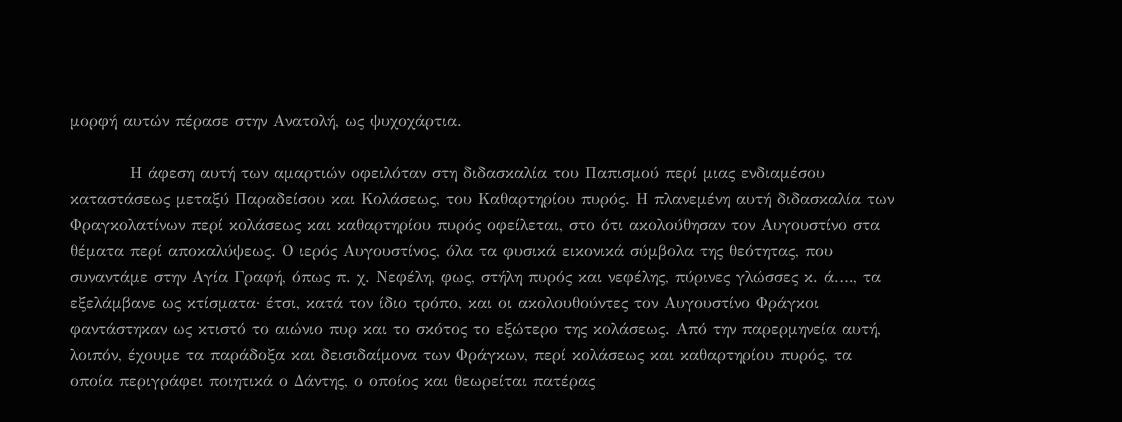μορφή αυτών πέρασε στην Ανατολή, ως ψυχοχάρτια.

          Η άφεση αυτή των αμαρτιών οφειλόταν στη διδασκαλία του Παπισμού περί μιας ενδιαμέσου καταστάσεως μεταξύ Παραδείσου και Κολάσεως, του Καθαρτηρίου πυρός. Η πλανεμένη αυτή διδασκαλία των Φραγκολατίνων περί κολάσεως και καθαρτηρίου πυρός οφείλεται, στο ότι ακολούθησαν τον Αυγουστίνο στα θέματα περί αποκαλύψεως. Ο ιερός Αυγουστίνος, όλα τα φυσικά εικονικά σύμβολα της θεότητας, που συναντάμε στην Αγία Γραφή, όπως π. χ. Νεφέλη, φως, στήλη πυρός και νεφέλης, πύρινες γλώσσες κ. ά.…, τα εξελάμβανε ως κτίσματα· έτσι, κατά τον ίδιο τρόπο, και οι ακολουθούντες τον Αυγουστίνο Φράγκοι φαντάστηκαν ως κτιστό το αιώνιο πυρ και το σκότος το εξώτερο της κολάσεως. Από την παρερμηνεία αυτή, λοιπόν, έχουμε τα παράδοξα και δεισιδαίμονα των Φράγκων, περί κολάσεως και καθαρτηρίου πυρός, τα οποία περιγράφει ποιητικά ο Δάντης, ο οποίος και θεωρείται πατέρας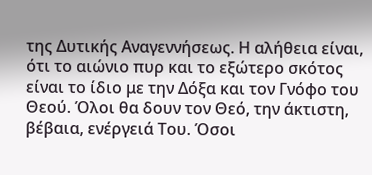της Δυτικής Αναγεννήσεως. Η αλήθεια είναι, ότι το αιώνιο πυρ και το εξώτερο σκότος είναι το ίδιο με την Δόξα και τον Γνόφο του Θεού. Όλοι θα δουν τον Θεό, την άκτιστη, βέβαια, ενέργειά Του. Όσοι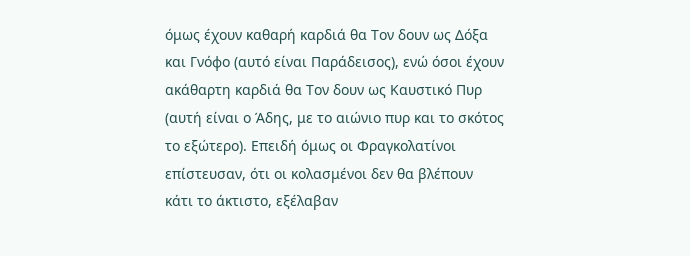όμως έχουν καθαρή καρδιά θα Τον δουν ως Δόξα και Γνόφο (αυτό είναι Παράδεισος), ενώ όσοι έχουν ακάθαρτη καρδιά θα Τον δουν ως Καυστικό Πυρ (αυτή είναι ο Άδης, με το αιώνιο πυρ και το σκότος το εξώτερο). Επειδή όμως οι Φραγκολατίνοι επίστευσαν, ότι οι κολασμένοι δεν θα βλέπουν κάτι το άκτιστο, εξέλαβαν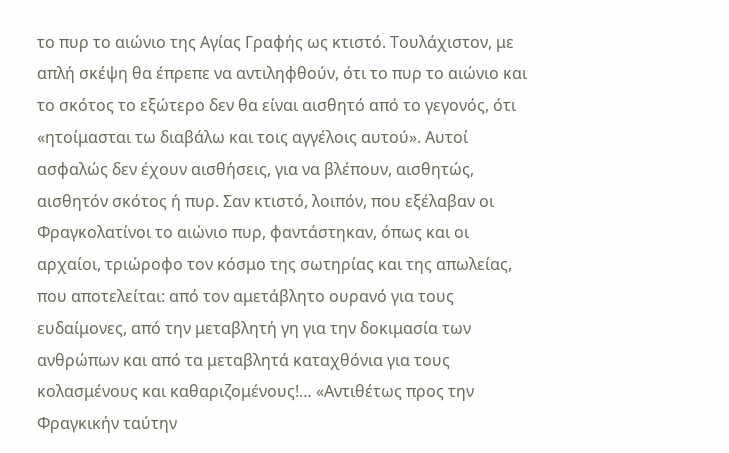το πυρ το αιώνιο της Αγίας Γραφής ως κτιστό. Τουλάχιστον, με απλή σκέψη θα έπρεπε να αντιληφθούν, ότι το πυρ το αιώνιο και το σκότος το εξώτερο δεν θα είναι αισθητό από το γεγονός, ότι «ητοίμασται τω διαβάλω και τοις αγγέλοις αυτού». Αυτοί ασφαλώς δεν έχουν αισθήσεις, για να βλέπουν, αισθητώς, αισθητόν σκότος ή πυρ. Σαν κτιστό, λοιπόν, που εξέλαβαν οι Φραγκολατίνοι το αιώνιο πυρ, φαντάστηκαν, όπως και οι αρχαίοι, τριώροφο τον κόσμο της σωτηρίας και της απωλείας, που αποτελείται: από τον αμετάβλητο ουρανό για τους ευδαίμονες, από την μεταβλητή γη για την δοκιμασία των ανθρώπων και από τα μεταβλητά καταχθόνια για τους κολασμένους και καθαριζομένους!… «Αντιθέτως προς την Φραγκικήν ταύτην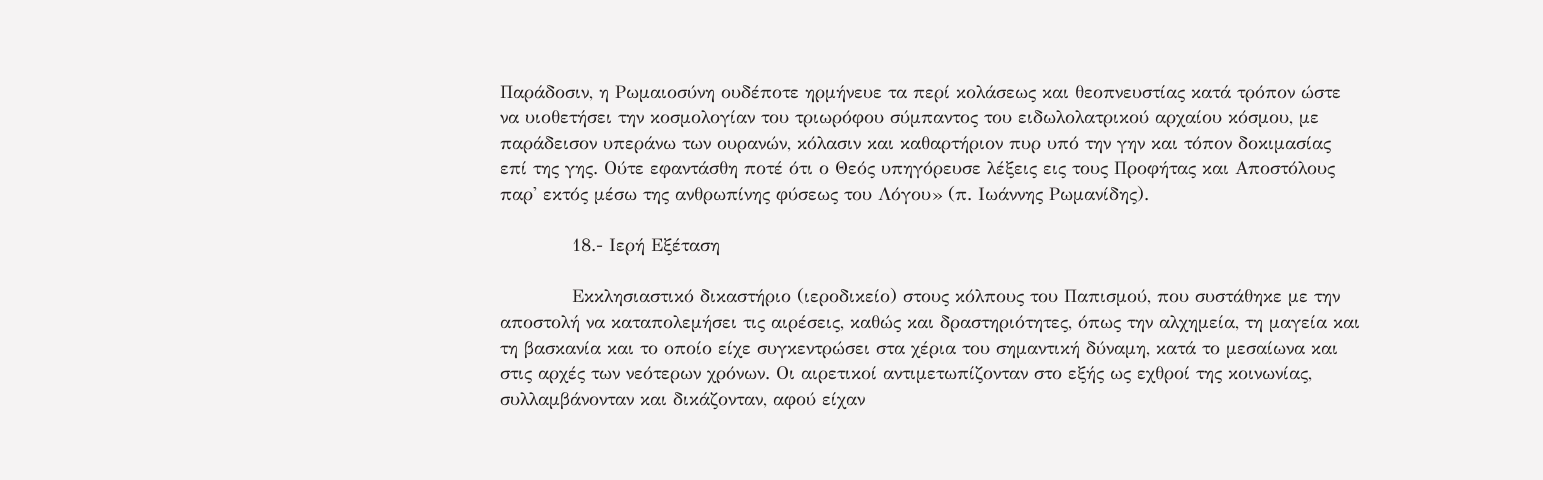Παράδοσιν, η Ρωμαιοσύνη ουδέποτε ηρμήνευε τα περί κολάσεως και θεοπνευστίας κατά τρόπον ώστε να υιοθετήσει την κοσμολογίαν του τριωρόφου σύμπαντος του ειδωλολατρικού αρχαίου κόσμου, με παράδεισον υπεράνω των ουρανών, κόλασιν και καθαρτήριον πυρ υπό την γην και τόπον δοκιμασίας επί της γης. Ούτε εφαντάσθη ποτέ ότι ο Θεός υπηγόρευσε λέξεις εις τους Προφήτας και Αποστόλους παρ' εκτός μέσω της ανθρωπίνης φύσεως του Λόγου» (π. Ιωάννης Ρωμανίδης).

            18.- Ιερή Εξέταση

            Εκκλησιαστικό δικαστήριο (ιεροδικείο) στους κόλπους του Παπισμού, που συστάθηκε με την αποστολή να καταπολεμήσει τις αιρέσεις, καθώς και δραστηριότητες, όπως την αλχημεία, τη μαγεία και τη βασκανία και το οποίο είχε συγκεντρώσει στα χέρια του σημαντική δύναμη, κατά το μεσαίωνα και στις αρχές των νεότερων χρόνων. Οι αιρετικοί αντιμετωπίζονταν στο εξής ως εχθροί της κοινωνίας, συλλαμβάνονταν και δικάζονταν, αφού είχαν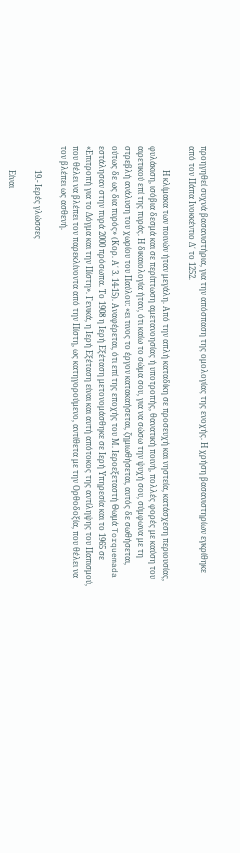προηγηθεί συχνά βασανιστήρια, για την απόσπαση της ομολογίας της ενοχής. Η χρήση βασανιστηρίων εγκρίθηκε από τον Πάπα Ινοκκέντιο Δ΄ το 1252.

            Η κλίμακα των ποινών ήταν μεγάλη. Από την απλή καταδίκη σε προσευχή και νηστεία, κατάσχεση περιουσίας, φυλάκιση, ισόβια δεσμά και σε περίπτωση αμετανοησίας ή υποτροπής, θανατική ποινή, πολλές φορές με καύση του αιρετικού επί της πυράς. Η δικαιολογία ήταν, ότι καίω το σώμα σου, για να σώσω την ψυχή σου, σύμφωνα με τη στρεβλή ανάλυση του χωρίου του Παύλου: «ει τινος το έργον κατακαήσεται, ζημιωθήσεται, αυτός δε σωθήσεται, ούτως δε ως δια πυρός» (Κορ. Α΄ 3. 14-15). Αναφέρεται, ότι επί της εποχής του Μ. Ιεροεξεταστή Θωμά Torquemada εστάλησαν στην πυρά 2000 πρόσωπα. Το 1908 η Ιερή Εξέταση μετονομάσθηκε σε Ιερή Υπηρεσία και το 1965 σε «Επιτροπή για το Δόγμα και την Πίστη». Γενικά, η Ιερή Εξέταση είναι και αυτή απότοκος της αντίληψης του Παπισμού, που θέλει να βλέπει τον παρεκλίνοντα από την Πίστη, ως κατηγορούμενο, αντίθετα με την Ορθοδοξία, που θέλει να τον βλέπει ως ασθενή.

            19.- Ιερές γλώσσες

            Είναι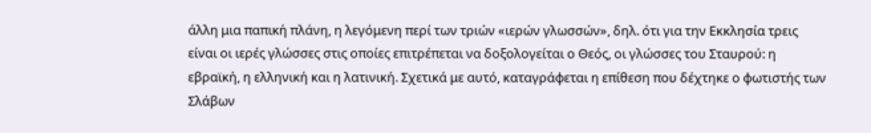άλλη μια παπική πλάνη, η λεγόμενη περί των τριών «ιερών γλωσσών», δηλ. ότι για την Εκκλησία τρεις είναι οι ιερές γλώσσες στις οποίες επιτρέπεται να δοξολογείται ο Θεός, οι γλώσσες του Σταυρού: η εβραϊκή, η ελληνική και η λατινική. Σχετικά με αυτό, καταγράφεται η επίθεση που δέχτηκε ο φωτιστής των Σλάβων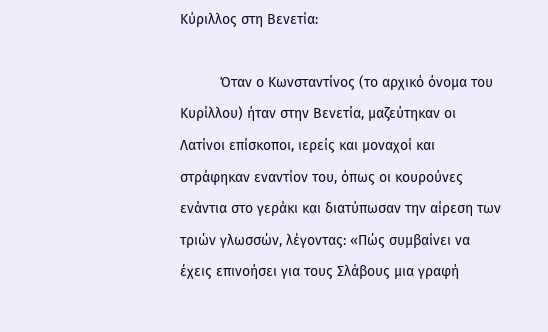Κύριλλος στη Βενετία:

          Όταν ο Κωνσταντίνος (το αρχικό όνομα του Κυρίλλου) ήταν στην Βενετία, μαζεύτηκαν οι Λατίνοι επίσκοποι, ιερείς και μοναχοί και στράφηκαν εναντίον του, όπως οι κουρούνες ενάντια στο γεράκι και διατύπωσαν την αίρεση των τριών γλωσσών, λέγοντας: «Πώς συμβαίνει να έχεις επινοήσει για τους Σλάβους μια γραφή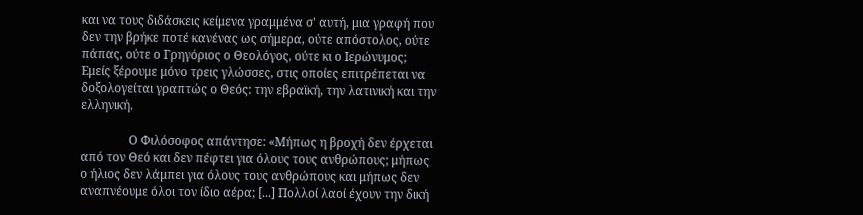και να τους διδάσκεις κείμενα γραμμένα σ' αυτή, μια γραφή που δεν την βρήκε ποτέ κανένας ως σήμερα, ούτε απόστολος, ούτε πάπας, ούτε ο Γρηγόριος ο Θεολόγος, ούτε κι ο Ιερώνυμος; Εμείς ξέρουμε μόνο τρεις γλώσσες, στις οποίες επιτρέπεται να δοξολογείται γραπτώς ο Θεός: την εβραϊκή, την λατινική και την ελληνική.

                Ο Φιλόσοφος απάντησε: «Μήπως η βροχή δεν έρχεται από τον Θεό και δεν πέφτει για όλους τους ανθρώπους; μήπως ο ήλιος δεν λάμπει για όλους τους ανθρώπους και μήπως δεν αναπνέουμε όλοι τον ίδιο αέρα; [...] Πολλοί λαοί έχουν την δική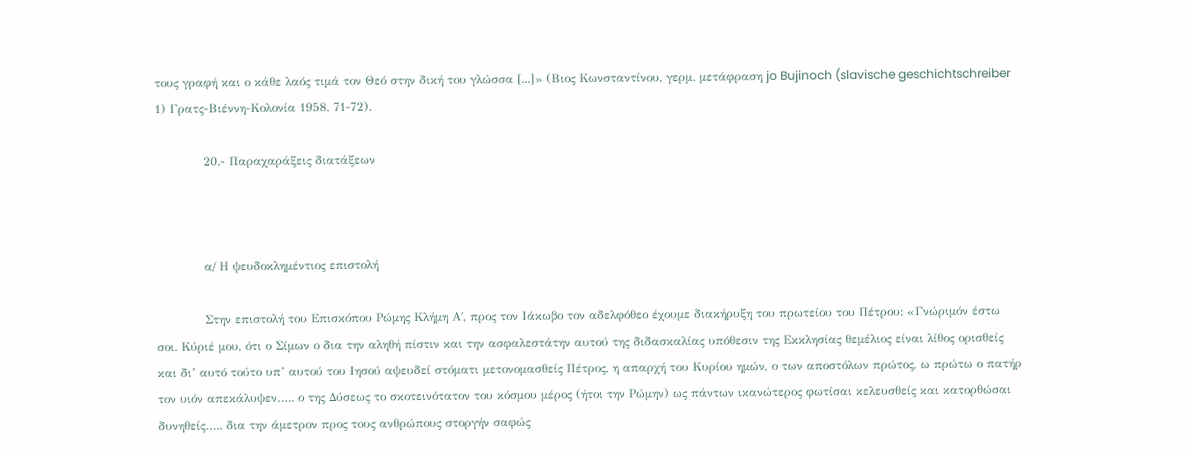τους γραφή και ο κάθε λαός τιμά τον Θεό στην δική του γλώσσα [...]» (Βιος Κωνσταντίνου, γερμ. μετάφραση jo Bujinoch (slavische geschichtschreiber 1) Γρατς-Βιέννη-Κολονία 1958, 71-72).

            20.- Παραχαράξεις διατάξεων



            α/ Η ψευδοκλημέντιος επιστολή

            Στην επιστολή του Επισκόπου Ρώμης Κλήμη Α΄, προς τον Ιάκωβο τον αδελφόθεο έχουμε διακήρυξη του πρωτείου του Πέτρου: «Γνώριμόν έστω σοι. Κύριέ μου, ότι ο Σίμων ο δια την αληθή πίστιν και την ασφαλεστάτην αυτού της διδασκαλίας υπόθεσιν της Εκκλησίας θεμέλιος είναι λίθος ορισθείς και δι’ αυτό τούτο υπ’ αυτού του Ιησού αψευδεί στόματι μετονομασθείς Πέτρος, η απαρχή του Κυρίου ημών, ο των αποστόλων πρώτος, ω πρώτω ο πατήρ τον υιόν απεκάλυψεν….. ο της Δύσεως το σκοτεινότατον του κόσμου μέρος (ήτοι την Ρώμην) ως πάντων ικανώτερος φωτίσαι κελευσθείς και κατορθώσαι δυνηθείς….. δια την άμετρον προς τους ανθρώπους στοργήν σαφώς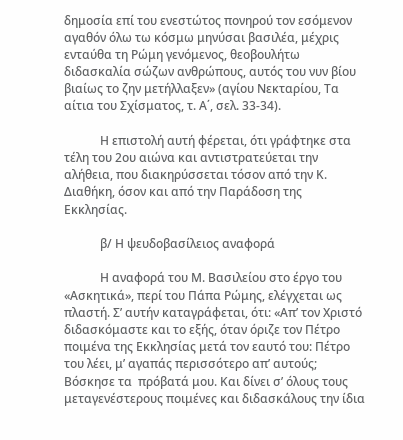δημοσία επί του ενεστώτος πονηρού τον εσόμενον αγαθόν όλω τω κόσμω μηνύσαι βασιλέα, μέχρις ενταύθα τη Ρώμη γενόμενος, θεοβουλήτω διδασκαλία σώζων ανθρώπους, αυτός του νυν βίου βιαίως το ζην μετήλλαξεν» (αγίου Νεκταρίου, Τα αίτια του Σχίσματος, τ. Α΄, σελ. 33-34).

            Η επιστολή αυτή φέρεται, ότι γράφτηκε στα τέλη του 2ου αιώνα και αντιστρατεύεται την αλήθεια, που διακηρύσσεται τόσον από την Κ. Διαθήκη, όσον και από την Παράδοση της Εκκλησίας.

            β/ Η ψευδοβασίλειος αναφορά

            Η αναφορά του Μ. Βασιλείου στο έργο του «Ασκητικά», περί του Πάπα Ρώμης, ελέγχεται ως πλαστή. Σ’ αυτήν καταγράφεται, ότι: «Απ’ τον Χριστό διδασκόμαστε και το εξής, όταν όριζε τον Πέτρο ποιμένα της Εκκλησίας μετά τον εαυτό του: Πέτρο του λέει, μ’ αγαπάς περισσότερο απ’ αυτούς; Βόσκησε τα  πρόβατά μου. Και δίνει σ’ όλους τους μεταγενέστερους ποιμένες και διδασκάλους την ίδια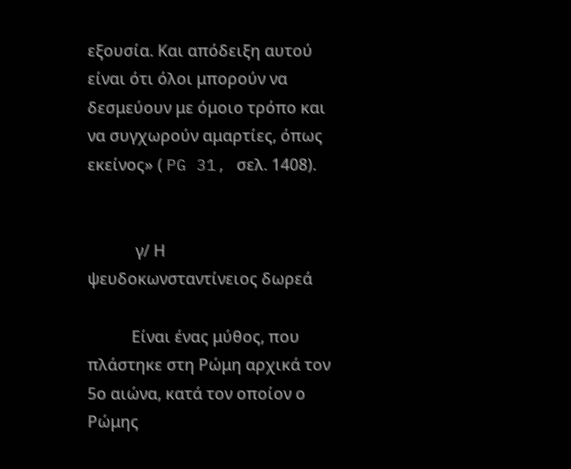εξουσία. Και απόδειξη αυτού είναι ότι όλοι μπορούν να δεσμεύουν με όμοιο τρόπο και να συγχωρούν αμαρτίες, όπως εκείνος» ( PG 31, σελ. 1408).


            γ/ Η ψευδοκωνσταντίνειος δωρεά

           Είναι ένας μύθος, που πλάστηκε στη Ρώμη αρχικά τον 5ο αιώνα, κατά τον οποίον ο Ρώμης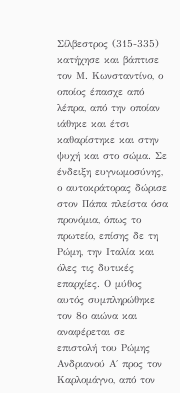Σίλβεστρος (315-335) κατήχησε και βάπτισε τον Μ. Κωνσταντίνο, ο οποίος έπασχε από λέπρα, από την οποίαν ιάθηκε και έτσι καθαρίστηκε και στην ψυχή και στο σώμα. Σε ένδειξη ευγνωμοσύνης, ο αυτοκράτορας δώρισε στον Πάπα πλείστα όσα προνόμια, όπως το πρωτείο, επίσης δε τη Ρώμη, την Ιταλία και όλες τις δυτικές επαρχίες. Ο μύθος αυτός συμπληρώθηκε τον 8ο αιώνα και αναφέρεται σε επιστολή του Ρώμης Ανδριανού Α΄ προς τον Καρλομάγνο, από τον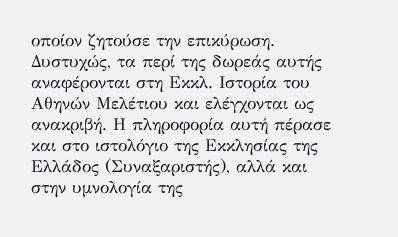οποίον ζητούσε την επικύρωση. Δυστυχώς, τα περί της δωρεάς αυτής αναφέρονται στη Εκκλ. Ιστορία του Αθηνών Μελέτιου και ελέγχονται ως ανακριβή. Η πληροφορία αυτή πέρασε και στο ιστολόγιο της Εκκλησίας της Ελλάδος (Συναξαριστής), αλλά και στην υμνολογία της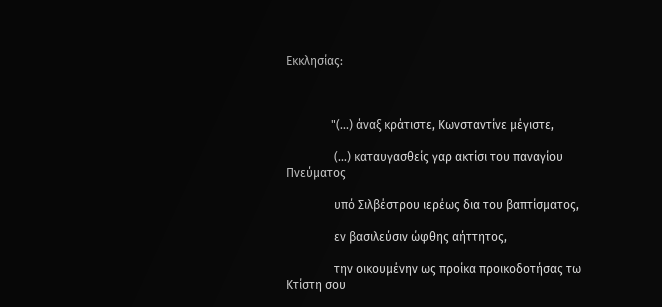Εκκλησίας:



               "(...) άναξ κράτιστε, Κωνσταντίνε μέγιστε,

                (...) καταυγασθείς γαρ ακτίσι του παναγίου Πνεύματος

                υπό Σιλβέστρου ιερέως δια του βαπτίσματος,

                εν βασιλεύσιν ώφθης αήττητος,

                την οικουμένην ως προίκα προικοδοτήσας τω Κτίστη σου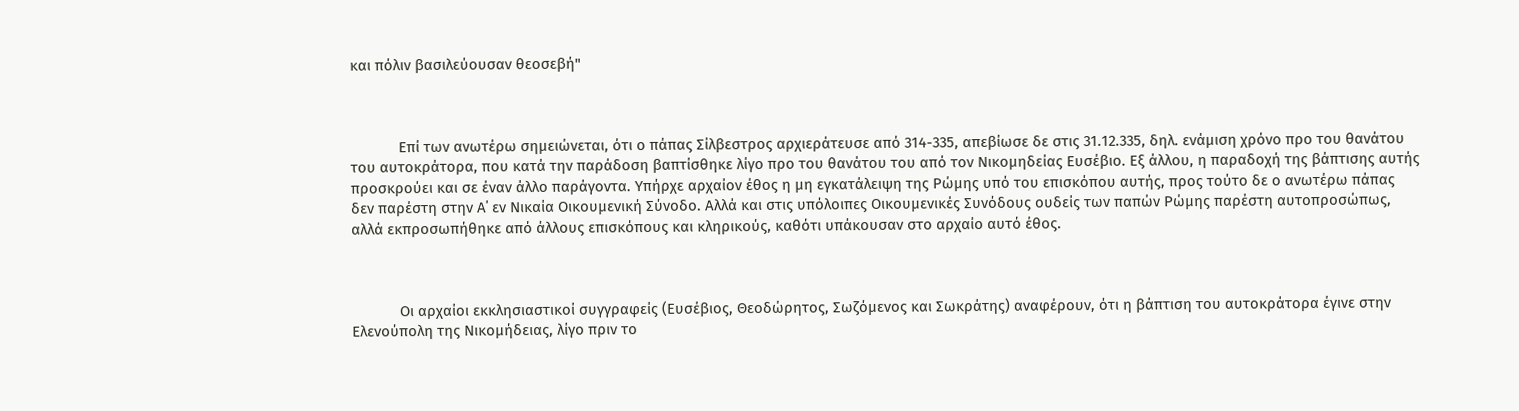και πόλιν βασιλεύουσαν θεοσεβή"



            Επί των ανωτέρω σημειώνεται, ότι ο πάπας Σίλβεστρος αρχιεράτευσε από 314-335, απεβίωσε δε στις 31.12.335, δηλ. ενάμιση χρόνο προ του θανάτου του αυτοκράτορα, που κατά την παράδοση βαπτίσθηκε λίγο προ του θανάτου του από τον Νικομηδείας Ευσέβιο. Εξ άλλου, η παραδοχή της βάπτισης αυτής προσκρούει και σε έναν άλλο παράγοντα. Υπήρχε αρχαίον έθος η μη εγκατάλειψη της Ρώμης υπό του επισκόπου αυτής, προς τούτο δε ο ανωτέρω πάπας δεν παρέστη στην Α΄ εν Νικαία Οικουμενική Σύνοδο. Αλλά και στις υπόλοιπες Οικουμενικές Συνόδους ουδείς των παπών Ρώμης παρέστη αυτοπροσώπως, αλλά εκπροσωπήθηκε από άλλους επισκόπους και κληρικούς, καθότι υπάκουσαν στο αρχαίο αυτό έθος.



            Οι αρχαίοι εκκλησιαστικοί συγγραφείς (Ευσέβιος, Θεοδώρητος, Σωζόμενος και Σωκράτης) αναφέρουν, ότι η βάπτιση του αυτοκράτορα έγινε στην Ελενούπολη της Νικομήδειας, λίγο πριν το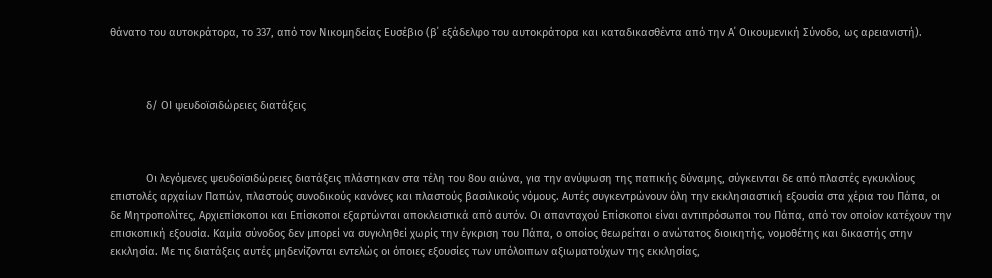θάνατο του αυτοκράτορα, το 337, από τον Νικομηδείας Ευσέβιο (β΄ εξάδελφο του αυτοκράτορα και καταδικασθέντα από την Α΄ Οικουμενική Σύνοδο, ως αρειανιστή).



            δ/ ΟΙ ψευδοϊσιδώρειες διατάξεις



            Οι λεγόμενες ψευδοϊσιδώρειες διατάξεις πλάστηκαν στα τέλη του 8ου αιώνα, για την ανύψωση της παπικής δύναμης, σύγκεινται δε από πλαστές εγκυκλίους επιστολές αρχαίων Παπών, πλαστούς συνοδικούς κανόνες και πλαστούς βασιλικούς νόμους. Αυτές συγκεντρώνουν όλη την εκκλησιαστική εξουσία στα χέρια του Πάπα, οι δε Μητροπολίτες, Αρχιεπίσκοποι και Επίσκοποι εξαρτώνται αποκλειστικά από αυτόν. Οι απανταχού Επίσκοποι είναι αντιπρόσωποι του Πάπα, από τον οποίον κατέχουν την επισκοπική εξουσία. Καμία σύνοδος δεν μπορεί να συγκληθεί χωρίς την έγκριση του Πάπα, ο οποίος θεωρείται ο ανώτατος διοικητής, νομοθέτης και δικαστής στην εκκλησία. Με τις διατάξεις αυτές μηδενίζονται εντελώς οι όποιες εξουσίες των υπόλοιπων αξιωματούχων της εκκλησίας,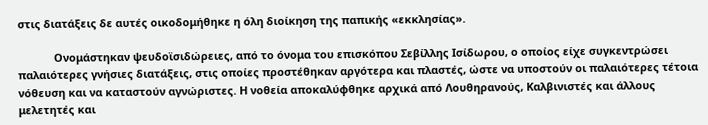στις διατάξεις δε αυτές οικοδομήθηκε η όλη διοίκηση της παπικής «εκκλησίας».

            Ονομάστηκαν ψευδοϊσιδώρειες, από το όνομα του επισκόπου Σεβίλλης Ισίδωρου, ο οποίος είχε συγκεντρώσει παλαιότερες γνήσιες διατάξεις, στις οποίες προστέθηκαν αργότερα και πλαστές, ώστε να υποστούν οι παλαιότερες τέτοια νόθευση και να καταστούν αγνώριστες. Η νοθεία αποκαλύφθηκε αρχικά από Λουθηρανούς, Καλβινιστές και άλλους μελετητές και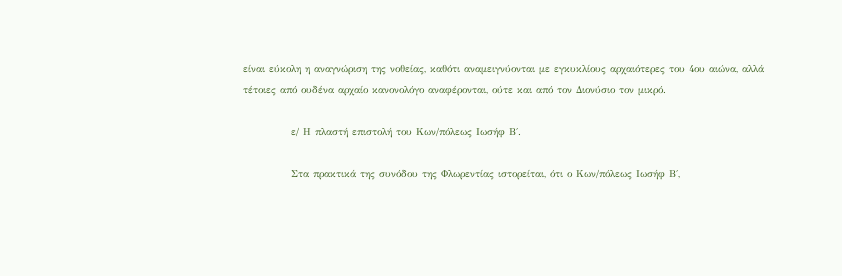είναι εύκολη η αναγνώριση της νοθείας, καθότι αναμειγνύονται με εγκυκλίους αρχαιότερες του 4ου αιώνα, αλλά τέτοιες από ουδένα αρχαίο κανονολόγο αναφέρονται, ούτε και από τον Διονύσιο τον μικρό.

            ε/ Η πλαστή επιστολή του Κων/πόλεως Ιωσήφ Β΄.

            Στα πρακτικά της συνόδου της Φλωρεντίας ιστορείται, ότι ο Κων/πόλεως Ιωσήφ Β΄,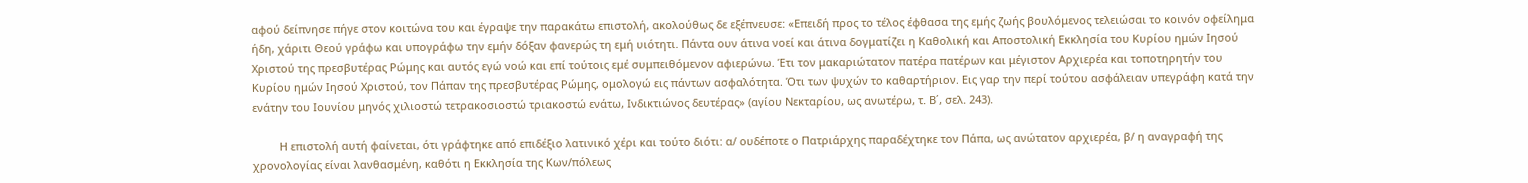αφού δείπνησε πήγε στον κοιτώνα του και έγραψε την παρακάτω επιστολή, ακολούθως δε εξέπνευσε: «Επειδή προς το τέλος έφθασα της εμής ζωής βουλόμενος τελειώσαι το κοινόν οφείλημα ήδη, χάριτι Θεού γράφω και υπογράφω την εμήν δόξαν φανερώς τη εμή υιότητι. Πάντα ουν άτινα νοεί και άτινα δογματίζει η Καθολική και Αποστολική Εκκλησία του Κυρίου ημών Ιησού Χριστού της πρεσβυτέρας Ρώμης και αυτός εγώ νοώ και επί τούτοις εμέ συμπειθόμενον αφιερώνω. Έτι τον μακαριώτατον πατέρα πατέρων και μέγιστον Αρχιερέα και τοποτηρητήν του Κυρίου ημών Ιησού Χριστού, τον Πάπαν της πρεσβυτέρας Ρώμης, ομολογώ εις πάντων ασφαλότητα. Ότι των ψυχών το καθαρτήριον. Εις γαρ την περί τούτου ασφάλειαν υπεγράφη κατά την ενάτην του Ιουνίου μηνός χιλιοστώ τετρακοσιοστώ τριακοστώ ενάτω, Ινδικτιώνος δευτέρας» (αγίου Νεκταρίου, ως ανωτέρω, τ. Β΄, σελ. 243).

         Η επιστολή αυτή φαίνεται, ότι γράφτηκε από επιδέξιο λατινικό χέρι και τούτο διότι: α/ ουδέποτε ο Πατριάρχης παραδέχτηκε τον Πάπα, ως ανώτατον αρχιερέα, β/ η αναγραφή της χρονολογίας είναι λανθασμένη, καθότι η Εκκλησία της Κων/πόλεως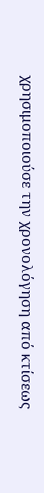χρησιμοποιούσε την χρονολόγηση από κτίσεως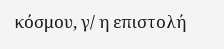κόσμου, γ/ η επιστολή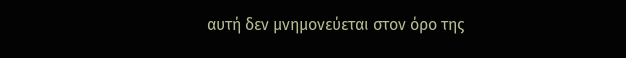αυτή δεν μνημονεύεται στον όρο της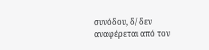συνόδου, δ/ δεν αναφέρεται από τον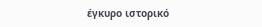έγκυρο ιστορικό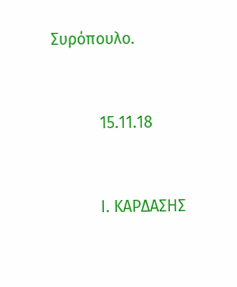Συρόπουλο.


            15.11.18


            Ι. ΚΑΡΔΑΣΗΣ